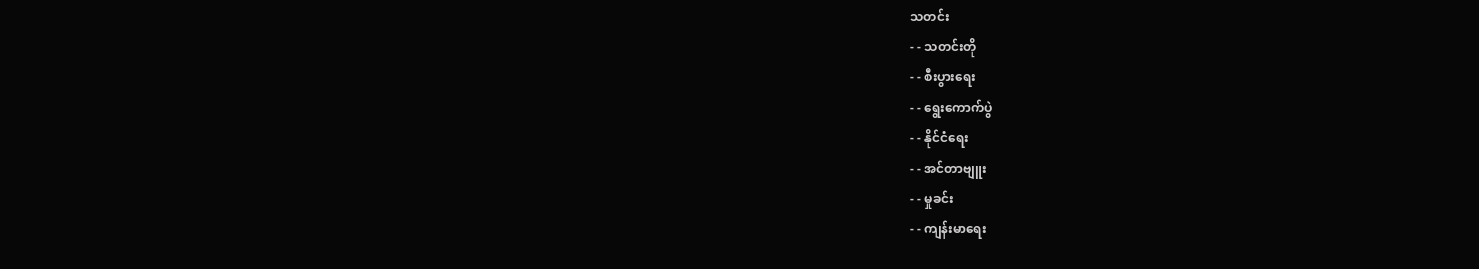သတင်း
- - သတင်းတို
- - စီးပွားရေး
- - ရွေးကောက်ပွဲ
- - နိုင်ငံရေး
- - အင်တာဗျူး
- - မှုခင်း
- - ကျန်းမာရေး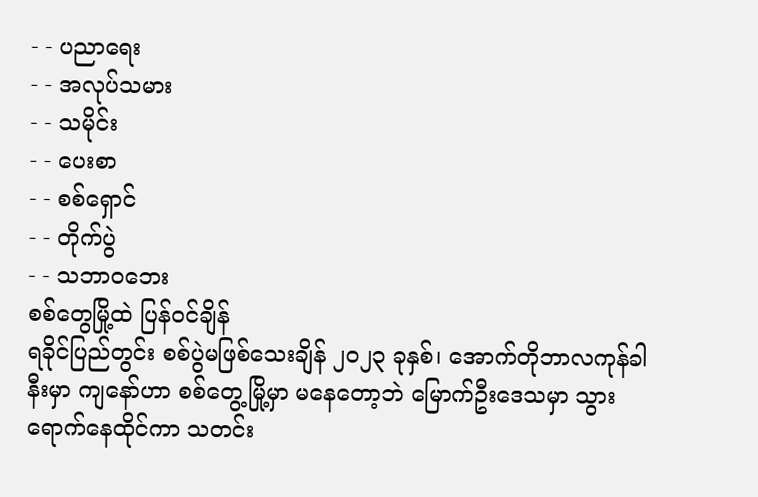- - ပညာရေး
- - အလုပ်သမား
- - သမိုင်း
- - ပေးစာ
- - စစ်ရှောင်
- - တိုက်ပွဲ
- - သဘာဝဘေး
စစ်တွေမြို့ထဲ ပြန်ဝင်ချိန်
ရခိုင်ပြည်တွင်း စစ်ပွဲမဖြစ်သေးချိန် ၂၀၂၃ ခုနှစ်၊ အောက်တိုဘာလကုန်ခါနီးမှာ ကျနော်ဟာ စစ်တွေ့မြို့မှာ မနေတော့ဘဲ မြောက်ဦးဒေသမှာ သွားရောက်နေထိုင်ကာ သတင်း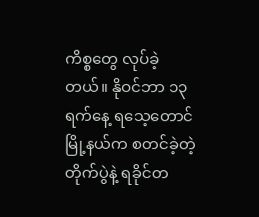ကိစ္စတွေ လုပ်ခဲ့တယ်။ နိုဝင်ဘာ ၁၃ ရက်နေ့ ရသေ့တောင်မြို့နယ်က စတင်ခဲ့တဲ့တိုက်ပွဲနဲ့ ရခိုင်တ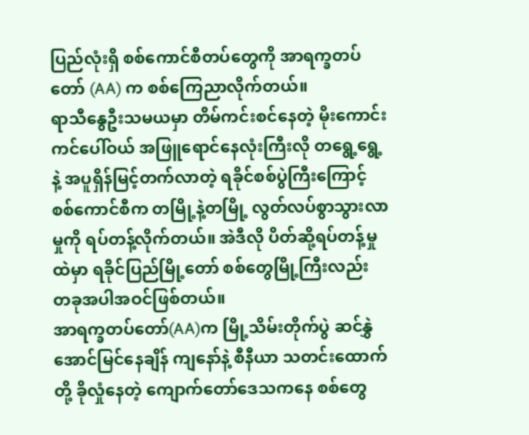ပြည်လုံးရှိ စစ်ကောင်စီတပ်တွေကို အာရက္ခတပ်တော် (AA) က စစ်ကြေညာလိုက်တယ်။
ရာသီနွေဦးသမယမှာ တိမ်ကင်းစင်နေတဲ့ မိုးကောင်းကင်ပေါ်ဝယ် အဖြူရောင်နေလုံးကြီးလို တရွေ့ရွေ့နဲ့ အပူရှိန်မြင့်တက်လာတဲ့ ရခိုင်စစ်ပွဲကြီးကြောင့် စစ်ကောင်စီက တမြို့နဲ့တမြို့ လွတ်လပ်စွာသွားလာမှုကို ရပ်တန့်လိုက်တယ်။ အဲဒီလို ပိတ်ဆို့ရပ်တန့်မှုထဲမှာ ရခိုင်ပြည်မြို့တော် စစ်တွေမြို့ကြီးလည်း တခုအပါအဝင်ဖြစ်တယ်။
အာရက္ခတပ်တော်(AA)က မြို့သိမ်းတိုက်ပွဲ ဆင်နွှဲအောင်မြင်နေချိန် ကျနော်နဲ့ စီနီယာ သတင်းထောက်တို့ ခိုလှုံနေတဲ့ ကျောက်တော်ဒေသကနေ စစ်တွေ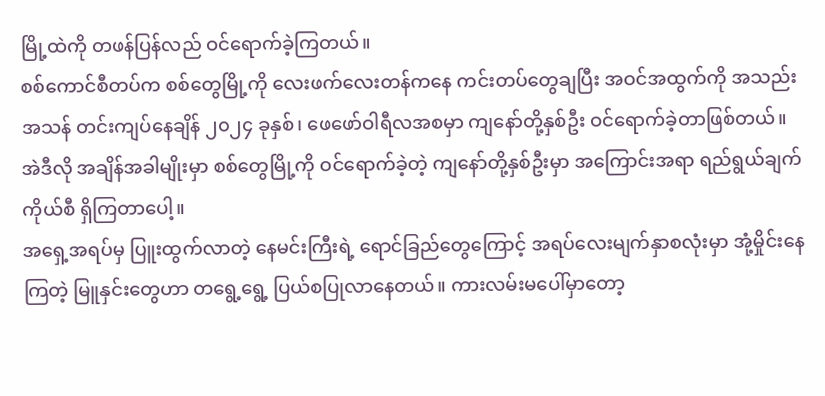မြို့ထဲကို တဖန်ပြန်လည် ဝင်ရောက်ခဲ့ကြတယ်။
စစ်ကောင်စီတပ်က စစ်တွေမြို့ကို လေးဖက်လေးတန်ကနေ ကင်းတပ်တွေချပြီး အဝင်အထွက်ကို အသည်းအသန် တင်းကျပ်နေချိန် ၂၀၂၄ ခုနှစ်၊ ဖေဖော်ဝါရီလအစမှာ ကျနော်တို့နှစ်ဦး ဝင်ရောက်ခဲ့တာဖြစ်တယ်။ အဲဒီလို အချိန်အခါမျိုးမှာ စစ်တွေမြို့ကို ဝင်ရောက်ခဲ့တဲ့ ကျနော်တို့နှစ်ဦးမှာ အကြောင်းအရာ ရည်ရွယ်ချက်ကိုယ်စီ ရှိကြတာပေါ့။
အရှေ့အရပ်မှ ပြူးထွက်လာတဲ့ နေမင်းကြီးရဲ့ ရောင်ခြည်တွေကြောင့် အရပ်လေးမျက်နှာစလုံးမှာ အုံ့မှိုင်းနေကြတဲ့ မြူနှင်းတွေဟာ တရွေ့ရွေ့ ပြယ်စပြုလာနေတယ်။ ကားလမ်းမပေါ်မှာတော့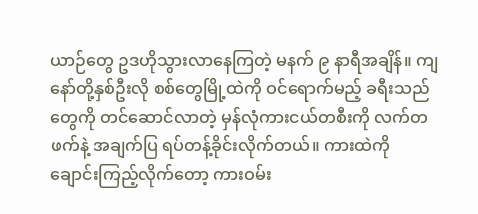ယာဉ်တွေ ဥဒဟိုသွားလာနေကြတဲ့ မနက် ၉ နာရီအချိန်။ ကျနော်တို့နှစ်ဦးလို စစ်တွေမြို့ထဲကို ဝင်ရောက်မည့် ခရီးသည်တွေကို တင်ဆောင်လာတဲ့ မှန်လုံကားငယ်တစီးကို လက်တဖက်နဲ့ အချက်ပြ ရပ်တန့်ခိုင်းလိုက်တယ်။ ကားထဲကို ချောင်းကြည့်လိုက်တော့ ကားဝမ်း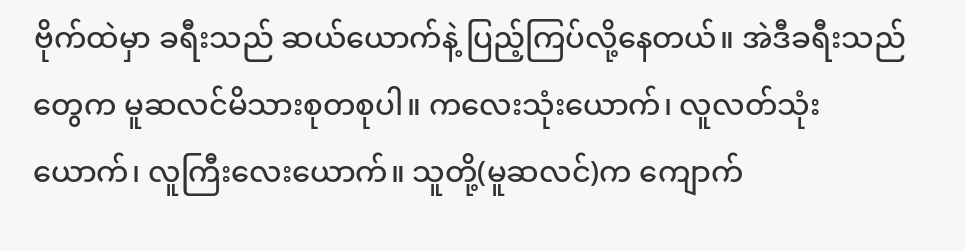ဗိုက်ထဲမှာ ခရီးသည် ဆယ်ယောက်နဲ့ ပြည့်ကြပ်လို့နေတယ်။ အဲဒီခရီးသည်တွေက မူဆလင်မိသားစုတစုပါ။ ကလေးသုံးယောက်၊ လူလတ်သုံးယောက်၊ လူကြီးလေးယောက်။ သူတို့(မူဆလင်)က ကျောက်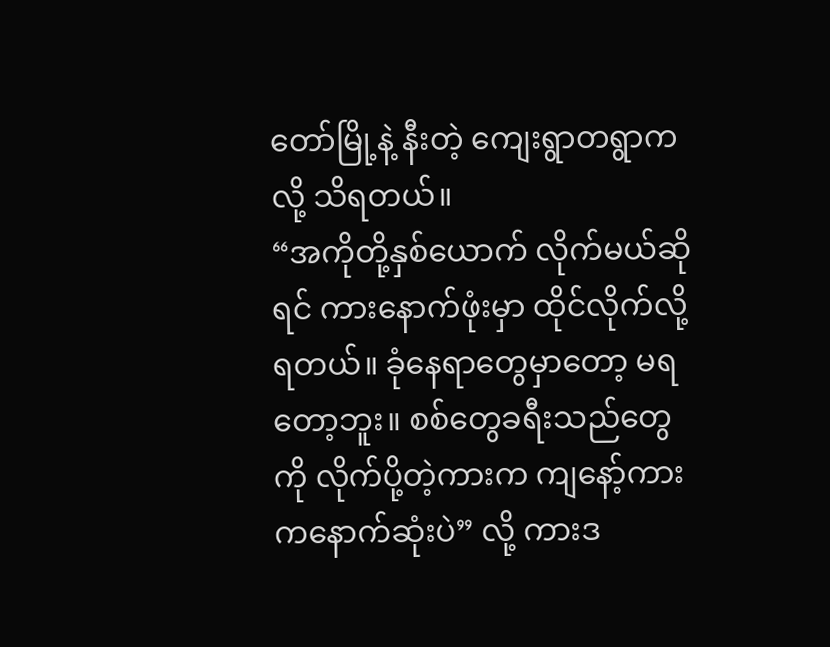တော်မြို့နဲ့ နီးတဲ့ ကျေးရွာတရွာကလို့ သိရတယ်။
“အကိုတို့နှစ်ယောက် လိုက်မယ်ဆိုရင် ကားနောက်ဖုံးမှာ ထိုင်လိုက်လို့ရတယ်။ ခုံနေရာတွေမှာတော့ မရတော့ဘူး။ စစ်တွေခရီးသည်တွေကို လိုက်ပို့တဲ့ကားက ကျနော့်ကားကနောက်ဆုံးပဲ” လို့ ကားဒ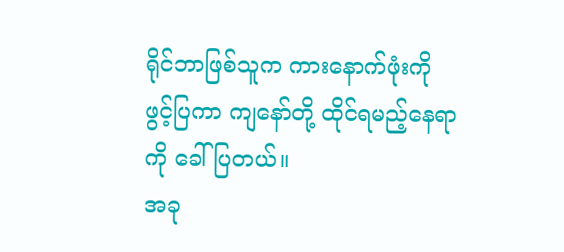ရိုင်ဘာဖြစ်သူက ကားနောက်ဖုံးကို ဖွင့်ပြကာ ကျနော်တို့ ထိုင်ရမည့်နေရာကို ခေါ်ပြတယ်။
အခု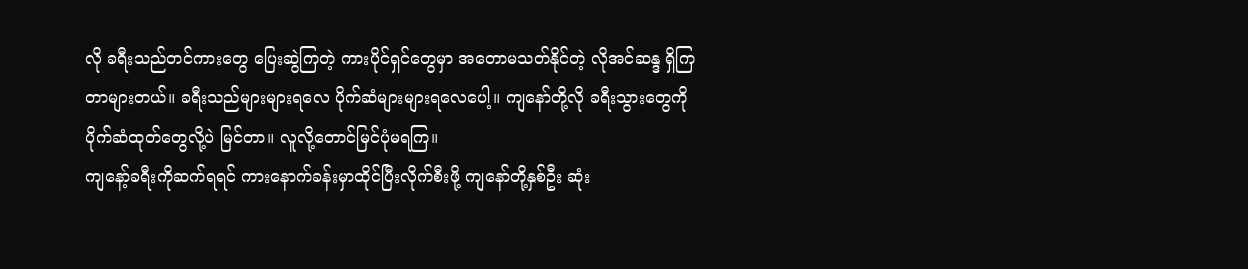လို ခရီးသည်တင်ကားတွေ ပြေးဆွဲကြတဲ့ ကားပိုင်ရှင်တွေမှာ အတောမသတ်နိုင်တဲ့ လိုအင်ဆန္ဒ ရှိကြတာများတယ်။ ခရီးသည်များများရလေ ပိုက်ဆံများများရလေပေါ့။ ကျနော်တို့လို ခရီးသွားတွေကို ပိုက်ဆံထုတ်တွေလို့ပဲ မြင်တာ။ လူလို့တောင်မြင်ပုံမရကြ။
ကျနော့်ခရီးကိုဆက်ရရင် ကားနောက်ခန်းမှာထိုင်ပြီးလိုက်စီးဖို့ ကျနော်တို့နှစ်ဦး ဆုံး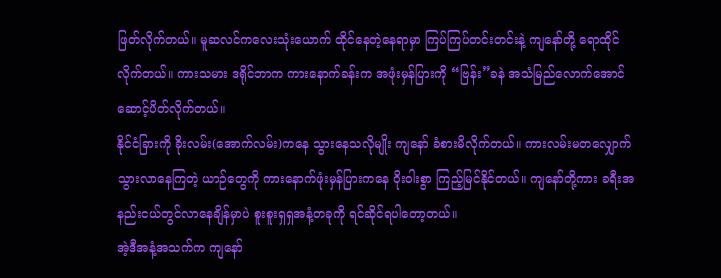ဖြတ်လိုက်တယ်။ မူဆလင်ကလေးသုံးယောက် ထိုင်နေတဲ့နေရာမှာ ကြပ်ကြပ်တင်းတင်းနဲ့ ကျနော်တို့ ရောထိုင်လိုက်တယ်။ ကားသမား ဒရိုင်ဘာက ကားနောက်ခန်းက အဖုံးမှန်ပြားကို “ဗြန်း”ခနဲ အသံမြည်လောက်အောင် ဆောင့်ပိတ်လိုက်တယ်။
နိုင်ငံခြားကို ခိုးလမ်း(အောက်လမ်း)ကနေ သွားနေသလိုမျိုး ကျနော် ခံစားမိလိုက်တယ်။ ကားလမ်းမတလျှောက် သွားလာနေကြတဲ့ ယာဉ်တွေကို ကားနောက်ဖုံးမှန်ပြားကနေ ဝိုးဝါးစွာ ကြည့်မြင်နိုင်တယ်။ ကျနော်တို့ကား ခရီးအနည်းငယ်တွင်လာနေချိန်မှာပဲ စူးစူးရှရှအနံ့တခုကို ရင်ဆိုင်ရပါတော့တယ်။
အဲ့ဒီအနံ့အသက်က ကျနော်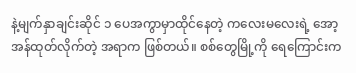နဲ့မျက်နှာချင်းဆိုင် ၁ ပေအကွာမှာထိုင်နေတဲ့ ကလေးမလေးရဲ့ အော့အန်ထုတ်လိုက်တဲ့ အရာက ဖြစ်တယ်။ စစ်တွေမြို့ကို ရေကြောင်းက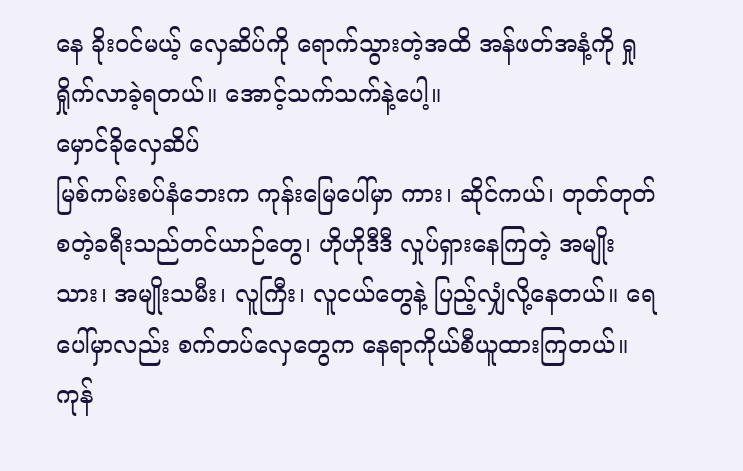နေ ခိုးဝင်မယ့် လှေဆိပ်ကို ရောက်သွားတဲ့အထိ အန်ဖတ်အနံ့ကို ရှုရှိုက်လာခဲ့ရတယ်။ အောင့်သက်သက်နဲ့ပေါ့။
မှောင်ခိုလှေဆိပ်
မြစ်ကမ်းစပ်နံဘေးက ကုန်းမြေပေါ်မှာ ကား၊ ဆိုင်ကယ်၊ တုတ်တုတ် စတဲ့ခရီးသည်တင်ယာဉ်တွေ၊ ဟိုဟိုဒီဒီ လှုပ်ရှားနေကြတဲ့ အမျိုးသား၊ အမျိုးသမီး၊ လူကြီး၊ လူငယ်တွေနဲ့ ပြည့်လျှံလို့နေတယ်။ ရေပေါ်မှာလည်း စက်တပ်လှေတွေက နေရာကိုယ်စီယူထားကြတယ်။ ကုန်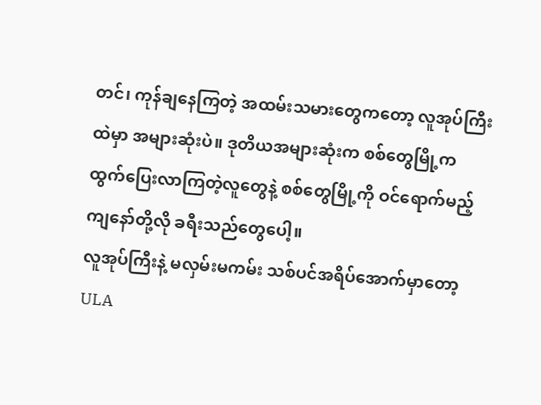တင်၊ ကုန်ချနေကြတဲ့ အထမ်းသမားတွေကတော့ လူအုပ်ကြီးထဲမှာ အများဆုံးပဲ။ ဒုတိယအများဆုံးက စစ်တွေမြို့က ထွက်ပြေးလာကြတဲ့လူတွေနဲ့ စစ်တွေမြို့ကို ဝင်ရောက်မည့် ကျနော်တို့လို ခရီးသည်တွေပေါ့။
လူအုပ်ကြီးနဲ့ မလှမ်းမကမ်း သစ်ပင်အရိပ်အောက်မှာတော့ ULA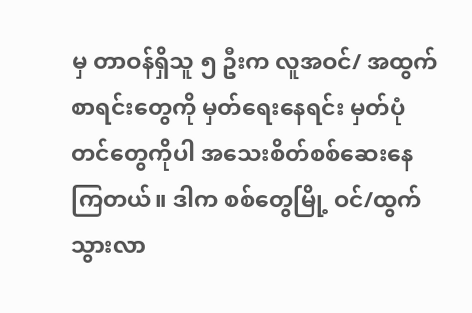မှ တာဝန်ရှိသူ ၅ ဦးက လူအဝင်/ အထွက် စာရင်းတွေကို မှတ်ရေးနေရင်း မှတ်ပုံတင်တွေကိုပါ အသေးစိတ်စစ်ဆေးနေကြတယ်။ ဒါက စစ်တွေမြို့ ဝင်/ထွက်သွားလာ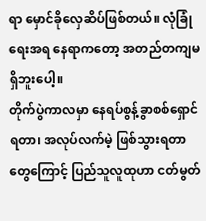ရာ မှောင်ခိုလှေဆိပ်ဖြစ်တယ်။ လုံခြုံရေးအရ နေရာကတော့ အတည်တကျမရှိဘူးပေါ့။
တိုက်ပွဲကာလမှာ နေရပ်စွန့်ခွာစစ်ရှောင်ရတာ၊ အလုပ်လက်မဲ့ ဖြစ်သွားရတာတွေကြောင့် ပြည်သူလူထုဟာ ငတ်မွတ်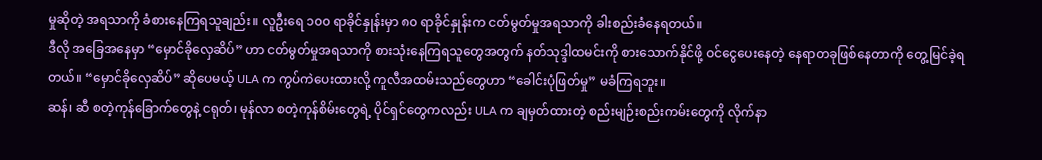မှုဆိုတဲ့ အရသာကို ခံစားနေကြရသူချည်း။ လူဦးရေ ၁၀၀ ရာခိုင်နှုန်းမှာ ၈၀ ရာခိုင်နှုန်းက ငတ်မွတ်မှုအရသာကို ခါးစည်းခံနေရတယ်။
ဒီလို အခြေအနေမှာ “မှောင်ခိုလှေဆိပ်” ဟာ ငတ်မွတ်မှုအရသာကို စားသုံးနေကြရသူတွေအတွက် နတ်သုဒ္ဒါထမင်းကို စားသောက်နိုင်ဖို့ ဝင်ငွေပေးနေတဲ့ နေရာတခုဖြစ်နေတာကို တွေ့မြင်ခဲ့ရတယ်။ “မှောင်ခိုလှေဆိပ်” ဆိုပေမယ့် ULA က ကွပ်ကဲပေးထားလို့ ကူလီအထမ်းသည်တွေဟာ “ခေါင်းပုံဖြတ်မှု” မခံကြရဘူး။
ဆန်၊ ဆီ စတဲ့ကုန်ခြောက်တွေနဲ့ ငရုတ်၊ မုန်လာ စတဲ့ကုန်စိမ်းတွေရဲ့ ပိုင်ရှင်တွေကလည်း ULA က ချမှတ်ထားတဲ့ စည်းမျဉ်းစည်းကမ်းတွေကို လိုက်နာ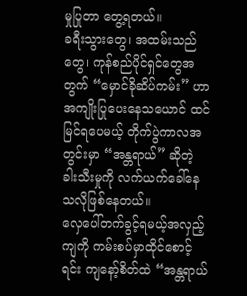မှုပြုတာ တွေ့ရတယ်။
ခရီးသွားတွေ၊ အထမ်းသည်တွေ၊ ကုန်စည်ပိုင်ရှင်တွေအတွက် “မှောင်ခိုဆိပ်ကမ်း” ဟာ အကျိုးပြုပေးနေသယောင် ထင်မြင်ရပေမယ့် တိုက်ပွဲကာလအတွင်းမှာ “အန္တရာယ်” ဆိုတဲ့ ခါးသီးမှုကို လက်ယက်ခေါ်နေသလိုဖြစ်နေတယ်။
လှေပေါ်တက်ခွင့်ရမယ့်အလှည့်ကျကို ကမ်းစပ်မှာထိုင်စောင့်ရင်း ကျနော့်စိတ်ထဲ “အန္တရာယ်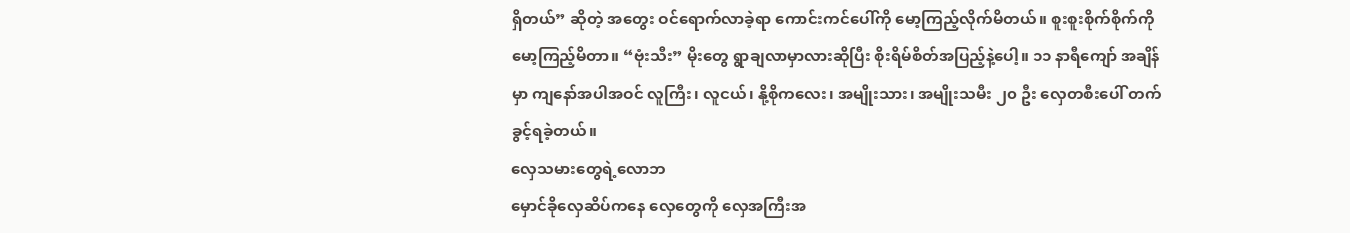ရှိတယ်” ဆိုတဲ့ အတွေး ဝင်ရောက်လာခဲ့ရာ ကောင်းကင်ပေါ်ကို မော့ကြည့်လိုက်မိတယ်။ စူးစူးစိုက်စိုက်ကို မော့ကြည့်မိတာ။ “ဗုံးသီး” မိုးတွေ ရွာချလာမှာလားဆိုပြီး စိုးရိမ်စိတ်အပြည့်နဲ့ပေါ့။ ၁၁ နာရီကျော် အချိန်မှာ ကျနော်အပါအဝင် လူကြီး၊ လူငယ်၊ နို့စိုကလေး၊ အမျိုးသား၊ အမျိုးသမီး ၂၀ ဦး လှေတစီးပေါ် တက်ခွင့်ရခဲ့တယ်။
လှေသမားတွေရဲ့လောဘ
မှောင်ခိုလှေဆိပ်ကနေ လှေတွေကို လှေအကြီးအ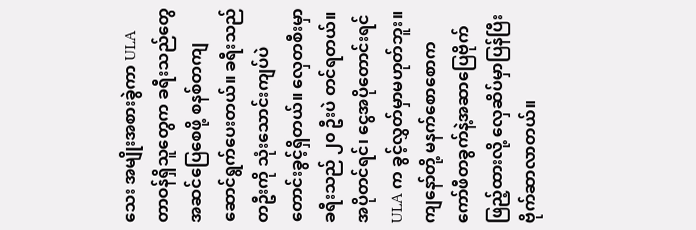သေး အမျိုးအစားခွဲကာ ULA တာဝန်ရှိသူတွေက ခရီးသည်တွေ အဆင်ပြေစေဖို့ စနစ်တကျ ဆောင်ရွက်ပေးတယ်။ ခရီးသည်တဦးကို သုံးသောင်းကျပ်ပဲ တောင်းခွင့်ရှိတယ်။ လှေတစီးမှာ ခရီးသည် ၂၀ ဦးပဲ တင်ရတယ်။ အပိုတင်ရင်၊ ငွေအပိုတောင်းရင် ULA က ခွင့်လွှတ်မှာမဟုတ်ဘူး။
ကျနော်တို့ မနက်စောစောက ကော်ဖီတခွက်နဲ့အဆာပြေဗိုက်ဖြည့်ထားလို့ လှေဆိပ်မှာပြန်ပြီး ဗိုက်ဆာလာတယ်။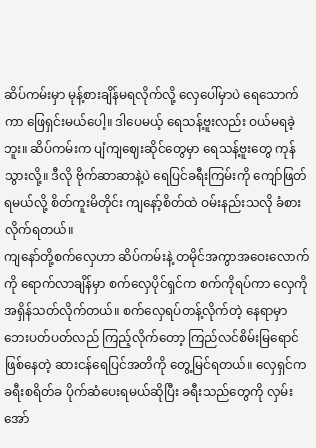ဆိပ်ကမ်းမှာ မုန့်စားချိန်မရလိုက်လို့ လှေပေါ်မှာပဲ ရေသောက်ကာ ဖြေရှင်းမယ်ပေါ့။ ဒါပေမယ့် ရေသန့်ဗူးလည်း ဝယ်မရခဲ့ဘူး။ ဆိပ်ကမ်းက ပျံကျဈေးဆိုင်တွေမှာ ရေသန့်ဗူးတွေ ကုန်သွားလို့။ ဒီလို ဗိုက်ဆာဆာနဲ့ပဲ ရေပြင်ခရီးကြမ်းကို ကျော်ဖြတ်ရမယ်လို့ စိတ်ကူးမိတိုင်း ကျနော့်စိတ်ထဲ ဝမ်းနည်းသလို ခံစားလိုက်ရတယ်။
ကျနော်တို့စက်လှေဟာ ဆိပ်ကမ်းနဲ့ တမိုင်အကွာအဝေးလောက်ကို ရောက်လာချိန်မှာ စက်လှေပိုင်ရှင်က စက်ကိုရပ်ကာ လှေကို အရှိန်သတ်လိုက်တယ်။ စက်လှေရပ်တန့်လိုက်တဲ့ နေရာမှာ ဘေးပတ်ပတ်လည် ကြည့်လိုက်တော့ ကြည်လင်စိမ်းမြရောင်ဖြစ်နေတဲ့ ဆားငန်ရေပြင်အတိကို တွေ့မြင်ရတယ်။ လှေရှင်က ခရီးစရိတ်ခ ပိုက်ဆံပေးရမယ်ဆိုပြီး ခရီးသည်တွေကို လှမ်းအော်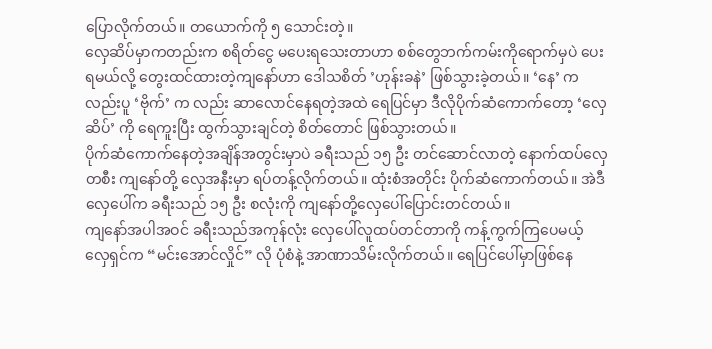ပြောလိုက်တယ်။ တယောက်ကို ၅ သောင်းတဲ့။
လှေဆိပ်မှာကတည်းက စရိတ်ငွေ မပေးရသေးတာဟာ စစ်တွေဘက်ကမ်းကိုရောက်မှပဲ ပေးရမယ်လို့ တွေးထင်ထားတဲ့ကျနော်ဟာ ဒေါသစိတ် ’ဟုန်းခနဲ’ ဖြစ်သွားခဲ့တယ်။ ‘နေ’ ကလည်းပူ ‘ဗိုက်’ က လည်း ဆာလောင်နေရတဲ့အထဲ ရေပြင်မှာ ဒီလိုပိုက်ဆံကောက်တော့ ‘လှေဆိပ်’ ကို ရေကူးပြီး ထွက်သွားချင်တဲ့ စိတ်တောင် ဖြစ်သွားတယ်။
ပိုက်ဆံကောက်နေတဲ့အချိန်အတွင်းမှာပဲ ခရီးသည် ၁၅ ဦး တင်ဆောင်လာတဲ့ နောက်ထပ်လှေတစီး ကျနော်တို့ လှေအနီးမှာ ရပ်တန့်လိုက်တယ်။ ထုံးစံအတိုင်း ပိုက်ဆံကောက်တယ်။ အဲဒီလှေပေါ်က ခရီးသည် ၁၅ ဦး စလုံးကို ကျနော်တို့လှေပေါ်ပြောင်းတင်တယ်။
ကျနော်အပါအဝင် ခရီးသည်အကုန်လုံး လှေပေါ်လူထပ်တင်တာကို ကန့်ကွက်ကြပေမယ့် လှေရှင်က “မင်းအောင်လှိုင်” လို ပုံစံနဲ့ အာဏာသိမ်းလိုက်တယ်။ ရေပြင်ပေါ်မှာဖြစ်နေ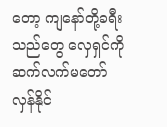တော့ ကျနော်တို့ခရီးသည်တွေ လှေရှင်ကို ဆက်လက်မတော်လှန်နိုင်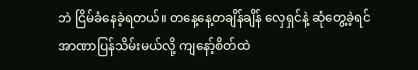ဘဲ ငြိမ်ခံနေခဲ့ရတယ်။ တနေ့နေ့တချိန်ချိန် လှေရှင်နဲ့ ဆုံတွေ့ခဲ့ရင် အာဏာပြန်သိမ်းမယ်လို့ ကျနော့်စိတ်ထဲ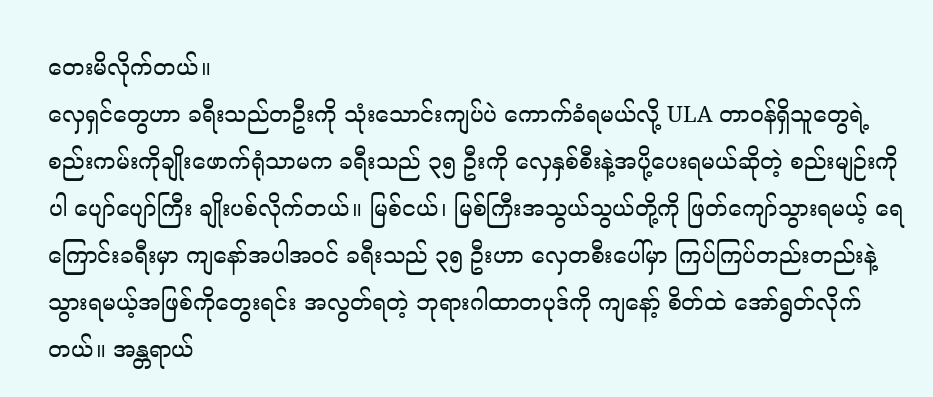တေးမိလိုက်တယ်။
လှေရှင်တွေဟာ ခရီးသည်တဦးကို သုံးသောင်းကျပ်ပဲ ကောက်ခံရမယ်လို့ ULA တာဝန်ရှိသူတွေရဲ့ စည်းကမ်းကိုချိုးဖောက်ရုံသာမက ခရီးသည် ၃၅ ဦးကို လှေနှစ်စီးနဲ့အပို့ပေးရမယ်ဆိုတဲ့ စည်းမျဉ်းကိုပါ ပျော်ပျော်ကြီး ချိုးပစ်လိုက်တယ်။ မြစ်ငယ်၊ မြစ်ကြီးအသွယ်သွယ်တို့ကို ဖြတ်ကျော်သွားရမယ့် ရေကြောင်းခရီးမှာ ကျနော်အပါအဝင် ခရီးသည် ၃၅ ဦးဟာ လှေတစီးပေါ်မှာ ကြပ်ကြပ်တည်းတည်းနဲ့ သွားရမယ့်အဖြစ်ကိုတွေးရင်း အလွတ်ရတဲ့ ဘုရားဂါထာတပုဒ်ကို ကျနော့် စိတ်ထဲ အော်ရွတ်လိုက်တယ်။ အန္တရာယ်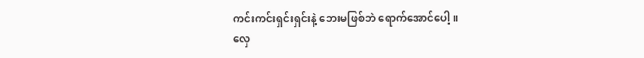ကင်းကင်းရှင်းရှင်းနဲ့ ဘေးမဖြစ်ဘဲ ရောက်အောင်ပေါ့။
လှေ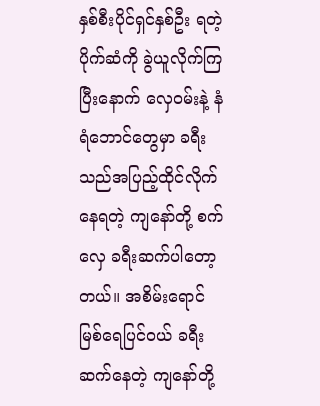နှစ်စီးပိုင်ရှင်နှစ်ဦး ရတဲ့ပိုက်ဆံကို ခွဲယူလိုက်ကြပြီးနောက် လှေဝမ်းနဲ့ နံရံဘောင်တွေမှာ ခရီးသည်အပြည့်ထိုင်လိုက်နေရတဲ့ ကျနော်တို့ စက်လှေ ခရီးဆက်ပါတော့တယ်။ အစိမ်းရောင် မြစ်ရေပြင်ဝယ် ခရီးဆက်နေတဲ့ ကျနော်တို့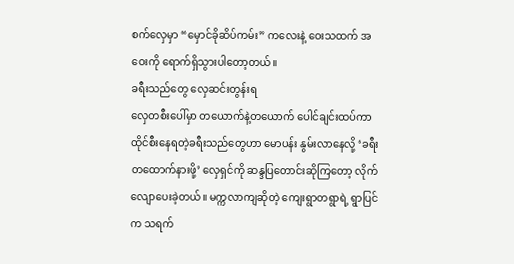စက်လှေမှာ “မှောင်ခိုဆိပ်ကမ်း” ကလေးနဲ့ ဝေးသထက် အဝေးကို ရောက်ရှိသွားပါတော့တယ်။
ခရီးသည်တွေ လှေဆင်းတွန်းရ
လှေတစီးပေါ်မှာ တယောက်နဲ့တယောက် ပေါင်ချင်းထပ်ကာ ထိုင်စီးနေရတဲ့ခရီးသည်တွေဟာ မောပန်း နွမ်းလာနေလို့ ‘ခရီးတထောက်နားဖို့’ လှေရှင်ကို ဆန္ဒပြတောင်းဆိုကြတော့ လိုက်လျောပေးခဲ့တယ်။ မက္ကလာကျဆိုတဲ့ ကျေးရွာတရွာရဲ့ ရွာပြင်က သရက်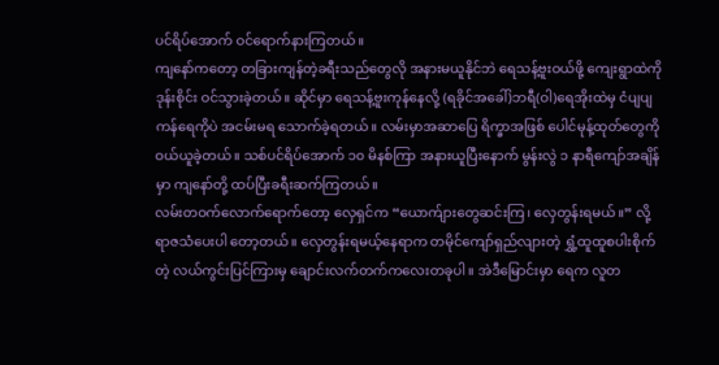ပင်ရိပ်အောက် ဝင်ရောက်နားကြတယ်။
ကျနော်ကတော့ တခြားကျန်တဲ့ခရီးသည်တွေလို အနားမယူနိုင်ဘဲ ရေသန့်ဗူးဝယ်ဖို့ ကျေးရွာထဲကို ဒုန်းစိုင်း ဝင်သွားခဲ့တယ်။ ဆိုင်မှာ ရေသန့်ဗူးကုန်နေလို့ (ရခိုင်အခေါ်)ဘရီ(ဝါ)ရေအိုးထဲမှ ငံပျပျကန်ရေကိုပဲ အငမ်းမရ သောက်ခဲ့ရတယ်။ လမ်းမှာအဆာပြေ ရိက္ခာအဖြစ် ပေါင်မုန့်ထုတ်တွေကို ဝယ်ယူခဲ့တယ်။ သစ်ပင်ရိပ်အောက် ၁၀ မိနစ်ကြာ အနားယူပြီးနောက် မွန်းလွဲ ၁ နာရီကျော်အချိန်မှာ ကျနော်တို့ ထပ်ပြီးခရီးဆက်ကြတယ်။
လမ်းတဝက်လောက်ရောက်တော့ လှေရှင်က “ယောက်ျားတွေဆင်းကြ၊ လှေတွန်းရမယ်။” လို့ ရာဇသံပေးပါ တော့တယ်။ လှေတွန်းရမယ့်နေရာက တမိုင်ကျော်ရှည်လျားတဲ့ ရွှံ့ထူထူစပါးစိုက်တဲ့ လယ်ကွင်းပြင်ကြားမှ ချောင်းလက်တက်ကလေးတခုပါ။ အဲဒီမြောင်းမှာ ရေက လူတ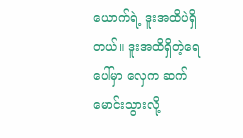ယောက်ရဲ့ ဒူးအထိပဲရှိတယ်။ ဒူးအထိရှိတဲ့ရေပေါ်မှာ လှေက ဆက်မောင်းသွားလို့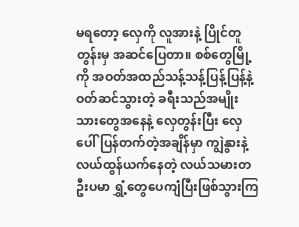မရတော့ လှေကို လူအားနဲ့ ပြိုင်တူတွန်းမှ အဆင်ပြေတာ။ စစ်တွေမြို့ကို အဝတ်အထည်သန့်သန့်ပြန့်ပြန့်နဲ့ ဝတ်ဆင်သွားတဲ့ ခရီးသည်အမျိုးသားတွေအနေနဲ့ လှေတွန်းပြီး လှေပေါ်ပြန်တက်တဲ့အချိန်မှာ ကျွဲနွားနဲ့ လယ်ထွန်ယက်နေတဲ့ လယ်သမားတဦးပမာ ရွှံ့တွေပေကျံပြီးဖြစ်သွားကြ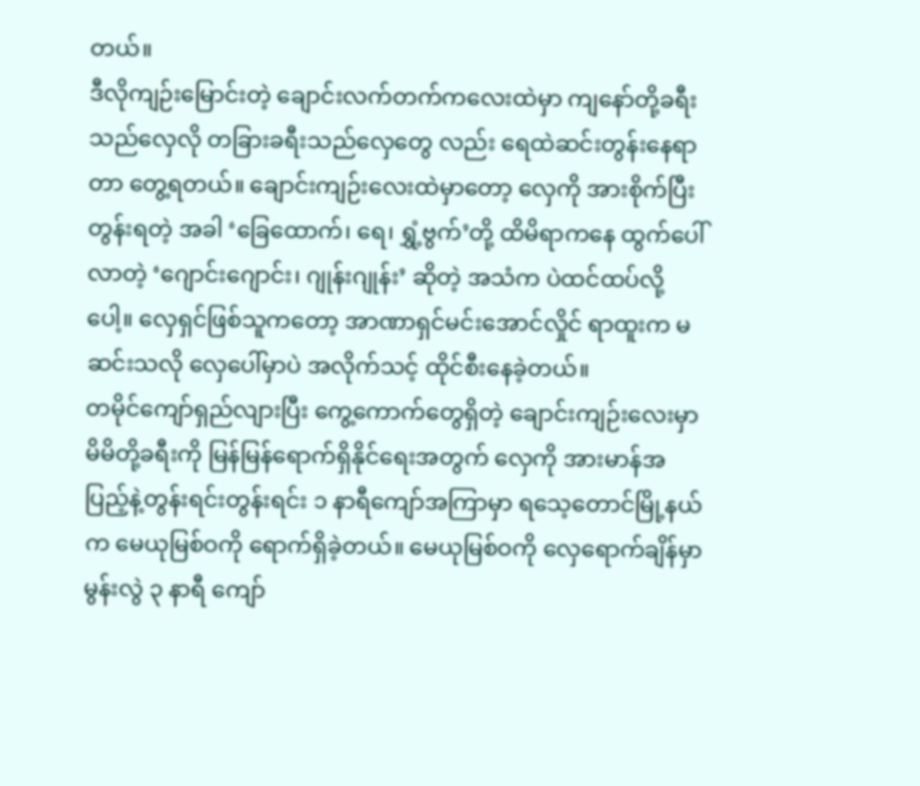တယ်။
ဒီလိုကျဉ်းမြောင်းတဲ့ ချောင်းလက်တက်ကလေးထဲမှာ ကျနော်တို့ခရီးသည်လှေလို တခြားခရီးသည်လှေတွေ လည်း ရေထဲဆင်းတွန်းနေရာတာ တွေ့ရတယ်။ ချောင်းကျဉ်းလေးထဲမှာတော့ လှေကို အားစိုက်ပြီးတွန်းရတဲ့ အခါ ‘ခြေထောက်၊ ရေ၊ ရွှံ့ဗွက်’တို့ ထိမိရာကနေ ထွက်ပေါ်လာတဲ့ ‘ဂျောင်းဂျောင်း၊ ဂျုန်းဂျုန်း’ ဆိုတဲ့ အသံက ပဲထင်ထပ်လို့ပေါ့။ လှေရှင်ဖြစ်သူကတော့ အာဏာရှင်မင်းအောင်လှိုင် ရာထူးက မဆင်းသလို လှေပေါ်မှာပဲ အလိုက်သင့် ထိုင်စီးနေခဲ့တယ်။
တမိုင်ကျော်ရှည်လျားပြီး ကွေ့ကောက်တွေရှိတဲ့ ချောင်းကျဉ်းလေးမှာ မိမိတို့ခရီးကို မြန်မြန်ရောက်ရှိနိုင်ရေးအတွက် လှေကို အားမာန်အပြည့်နဲ့တွန်းရင်းတွန်းရင်း ၁ နာရီကျော်အကြာမှာ ရသေ့တောင်မြို့နယ်က မေယုမြစ်ဝကို ရောက်ရှိခဲ့တယ်။ မေယုမြစ်ဝကို လှေရောက်ချိန်မှာ မွန်းလွဲ ၃ နာရီ ကျော်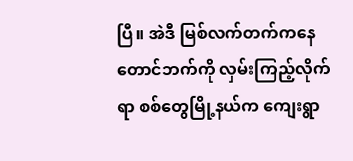ပြီ။ အဲဒီ မြစ်လက်တက်ကနေ တောင်ဘက်ကို လှမ်းကြည့်လိုက်ရာ စစ်တွေမြို့နယ်က ကျေးရွာ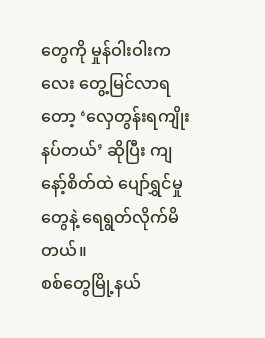တွေကို မှုန်ဝါးဝါးကလေး တွေ့မြင်လာရတော့ ‘လှေတွန်းရကျိုးနပ်တယ်’ ဆိုပြီး ကျနော့်စိတ်ထဲ ပျော်ရွှင်မှုတွေနဲ့ ရေရွတ်လိုက်မိတယ်။
စစ်တွေမြို့နယ်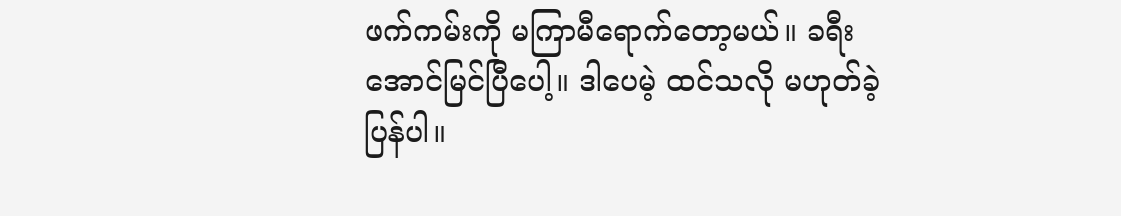ဖက်ကမ်းကို မကြာမီရောက်တော့မယ်။ ခရီးအောင်မြင်ပြီပေါ့။ ဒါပေမဲ့ ထင်သလို မဟုတ်ခဲ့ပြန်ပါ။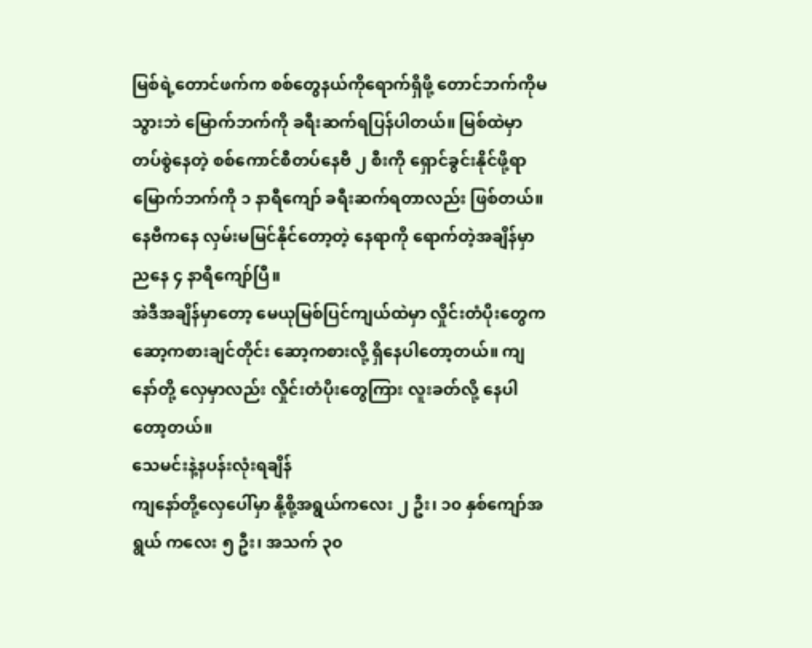မြစ်ရဲ့တောင်ဖက်က စစ်တွေနယ်ကိုရောက်ရှိဖို့ တောင်ဘက်ကိုမသွားဘဲ မြောက်ဘက်ကို ခရီးဆက်ရပြန်ပါတယ်။ မြစ်ထဲမှာ တပ်စွဲနေတဲ့ စစ်ကောင်စီတပ်နေဗီ ၂ စီးကို ရှောင်ခွင်းနိုင်ဖို့ရာ မြောက်ဘက်ကို ၁ နာရီကျော် ခရီးဆက်ရတာလည်း ဖြစ်တယ်။ နေဗီကနေ လှမ်းမမြင်နိုင်တော့တဲ့ နေရာကို ရောက်တဲ့အချိန်မှာ ညနေ ၄ နာရီကျော်ပြီ။
အဲဒီအချိန်မှာတော့ မေယုမြစ်ပြင်ကျယ်ထဲမှာ လှိုင်းတံပိုးတွေက ဆော့ကစားချင်တိုင်း ဆော့ကစားလို့ ရှိနေပါတော့တယ်။ ကျနော်တို့ လှေမှာလည်း လှိုင်းတံပိုးတွေကြား လူးခတ်လို့ နေပါတော့တယ်။
သေမင်းနဲ့နပန်းလုံးရချိန်
ကျနော်တို့လှေပေါ်မှာ နို့စို့အရွယ်ကလေး ၂ ဦး၊ ၁၀ နှစ်ကျော်အရွယ် ကလေး ၅ ဦး၊ အသက် ၃၀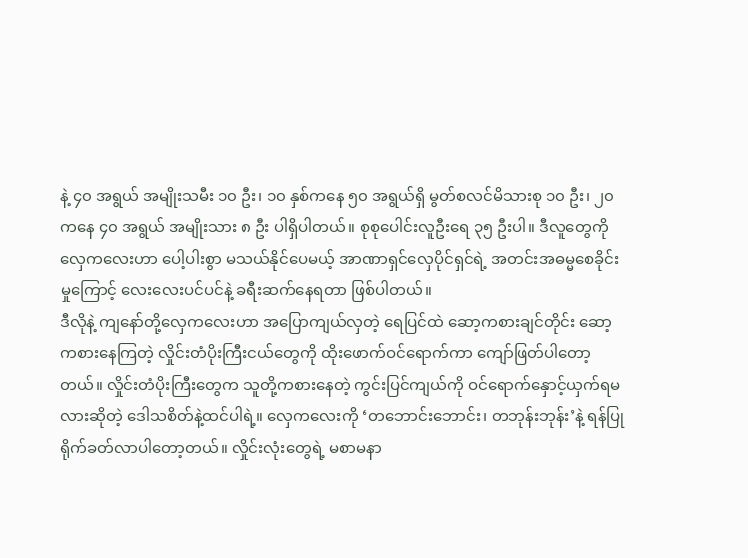နဲ့ ၄၀ အရွယ် အမျိုးသမီး ၁၀ ဦး၊ ၁၀ နှစ်ကနေ ၅၀ အရွယ်ရှိ မွတ်စလင်မိသားစု ၁၀ ဦး၊ ၂၀ ကနေ ၄၀ အရွယ် အမျိုးသား ၈ ဦး ပါရှိပါတယ်။ စုစုပေါင်းလူဦးရေ ၃၅ ဦးပါ။ ဒီလူတွေကို လှေကလေးဟာ ပေါ့ပါးစွာ မသယ်နိုင်ပေမယ့် အာဏာရှင်လှေပိုင်ရှင်ရဲ့ အတင်းအဓမ္မစေခိုင်းမှုကြောင့် လေးလေးပင်ပင်နဲ့ ခရီးဆက်နေရတာ ဖြစ်ပါတယ်။
ဒီလိုနဲ့ ကျနော်တို့လှေကလေးဟာ အပြောကျယ်လှတဲ့ ရေပြင်ထဲ ဆော့ကစားချင်တိုင်း ဆော့ကစားနေကြတဲ့ လှိုင်းတံပိုးကြီးငယ်တွေကို ထိုးဖောက်ဝင်ရောက်ကာ ကျော်ဖြတ်ပါတော့တယ်။ လှိုင်းတံပိုးကြီးတွေက သူတို့ကစားနေတဲ့ ကွင်းပြင်ကျယ်ကို ဝင်ရောက်နှောင့်ယှက်ရမလားဆိုတဲ့ ဒေါသစိတ်နဲ့ထင်ပါရဲ့။ လှေကလေးကို ‘တဘောင်းဘောင်း၊ တဘုန်းဘုန်း’နဲ့ ရန်ပြုရိုက်ခတ်လာပါတော့တယ်။ လှိုင်းလုံးတွေရဲ့ မစာမနာ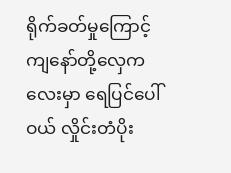ရိုက်ခတ်မှုကြောင့် ကျနော်တို့လှေကလေးမှာ ရေပြင်ပေါ်ဝယ် လှိုင်းတံပိုး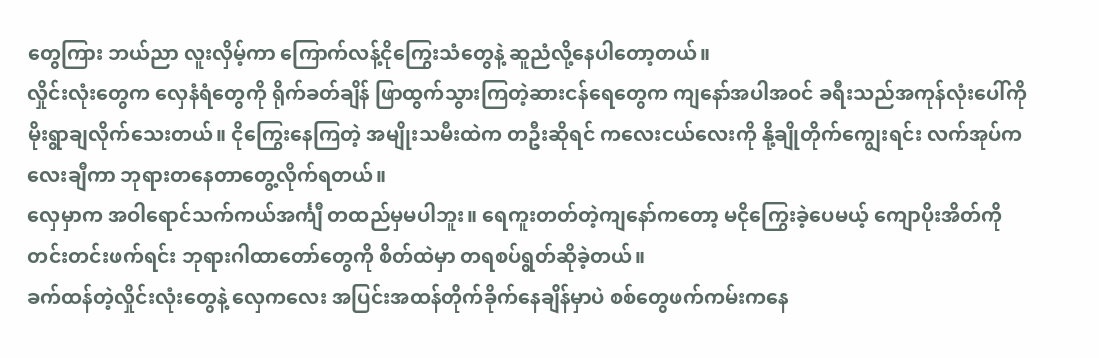တွေကြား ဘယ်ညာ လူးလှိမ့်ကာ ကြောက်လန့်ငိုကြွေးသံတွေနဲ့ ဆူညံလို့နေပါတော့တယ်။
လှိုင်းလုံးတွေက လှေနံရံတွေကို ရိုက်ခတ်ချိန် ဖြာထွက်သွားကြတဲ့ဆားငန်ရေတွေက ကျနော်အပါအဝင် ခရီးသည်အကုန်လုံးပေါ်ကို မိုးရွာချလိုက်သေးတယ်။ ငိုကြွေးနေကြတဲ့ အမျိုးသမီးထဲက တဦးဆိုရင် ကလေးငယ်လေးကို နို့ချိုတိုက်ကျွေးရင်း လက်အုပ်ကလေးချီကာ ဘုရားတနေတာတွေ့လိုက်ရတယ်။
လှေမှာက အဝါရောင်သက်ကယ်အင်္ကျီ တထည်မှမပါဘူး။ ရေကူးတတ်တဲ့ကျနော်ကတော့ မငိုကြွေးခဲ့ပေမယ့် ကျောပိုးအိတ်ကိုတင်းတင်းဖက်ရင်း ဘုရားဂါထာတော်တွေကို စိတ်ထဲမှာ တရစပ်ရွတ်ဆိုခဲ့တယ်။
ခက်ထန်တဲ့လှိုင်းလုံးတွေနဲ့ လှေကလေး အပြင်းအထန်တိုက်ခိုက်နေချိန်မှာပဲ စစ်တွေဖက်ကမ်းကနေ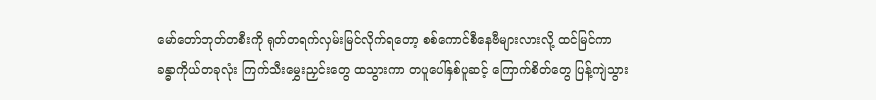မော်တော်ဘုတ်တစီးကို ရုတ်တရက်လှမ်းမြင်လိုက်ရတော့ စစ်ကောင်စီနေဗီများလားလို့ ထင်မြင်ကာ ခန္ဓာကိုယ်တခုလုံး ကြက်သီးမွှေးညှင်းတွေ ထသွားကာ တပူပေါ်နှစ်ပူဆင့် ကြောက်စိတ်တွေ ပြန့်ကျဲသွား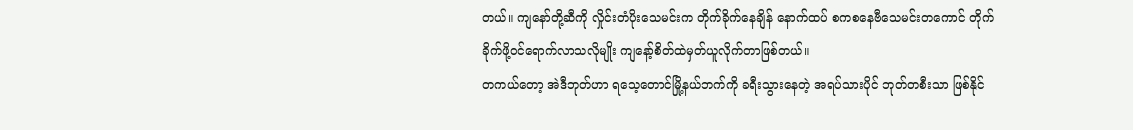တယ်။ ကျနော်တို့ဆီကို လှိုင်းတံပိုးသေမင်းက တိုက်ခိုက်နေချိန် နောက်ထပ် စကစနေဗီသေမင်းတကောင် တိုက်ခိုက်ဖို့ဝင်ရောက်လာသလိုမျိုး ကျနော့်စိတ်ထဲမှတ်ယူလိုက်တာဖြစ်တယ်။
တကယ်တော့ အဲဒီဘုတ်ဟာ ရသေ့တောင်မြို့နယ်ဘက်ကို ခရီးသွားနေတဲ့ အရပ်သားပိုင် ဘုတ်တစီးသာ ဖြစ်နိုင်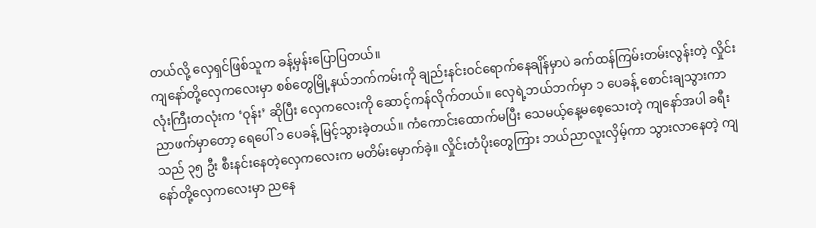တယ်လို့ လှေရှင်ဖြစ်သူက ခန့်မှန်းပြောပြတယ်။
ကျနော်တို့လှေကလေးမှာ စစ်တွေမြို့နယ်ဘက်ကမ်းကို ချည်းနင်းဝင်ရောက်နေချိန်မှာပဲ ခက်ထန်ကြမ်းတမ်းလွန်းတဲ့ လှိုင်းလုံးကြီးတလုံးက ‘ဝုန်း’ ဆိုပြီး လှေကလေးကို ဆောင့်ကန်လိုက်တယ်။ လှေရဲ့ဘယ်ဘက်မှာ ၁ ပေခန့် စောင်းချသွားကာ ညာဖက်မှာတော့ ရေပေါ် ၁ ပေခန့် မြင့်သွားခဲ့တယ်။ ကံကောင်းထောက်မပြီး သေမယ့်နေ့မစေ့သေးတဲ့ ကျနော်အပါ ခရီးသည် ၃၅ ဦး စီးနင်းနေတဲ့လှေကလေးက မတိမ်းမှောက်ခဲ့။ လှိုင်းတံပိုးတွေကြား ဘယ်ညာလူးလှိမ့်ကာ သွားလာနေတဲ့ ကျနော်တို့လှေကလေးမှာ ညနေ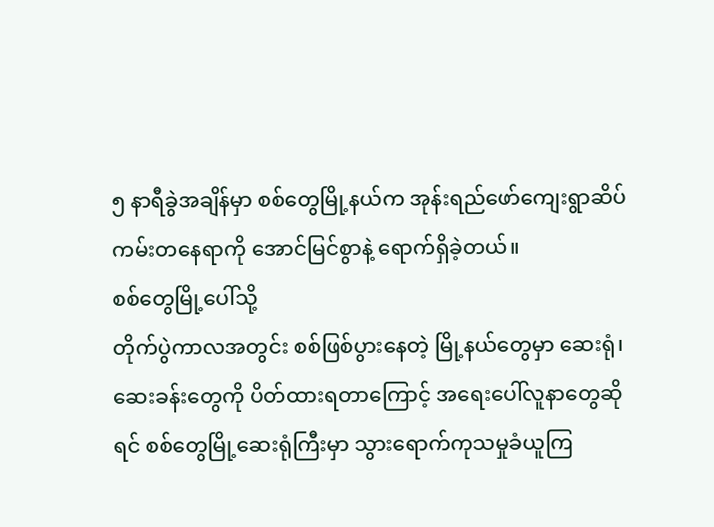၅ နာရီခွဲအချိန်မှာ စစ်တွေမြို့နယ်က အုန်းရည်ဖော်ကျေးရွာဆိပ်ကမ်းတနေရာကို အောင်မြင်စွာနဲ့ ရောက်ရှိခဲ့တယ်။
စစ်တွေမြို့ပေါ်သို့
တိုက်ပွဲကာလအတွင်း စစ်ဖြစ်ပွားနေတဲ့ မြို့နယ်တွေမှာ ဆေးရုံ၊ ဆေးခန်းတွေကို ပိတ်ထားရတာကြောင့် အရေးပေါ်လူနာတွေဆိုရင် စစ်တွေမြို့ဆေးရုံကြီးမှာ သွားရောက်ကုသမှုခံယူကြ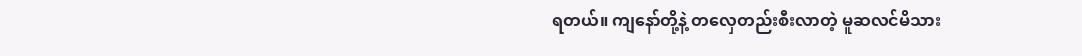ရတယ်။ ကျနော်တို့နဲ့ တလှေတည်းစီးလာတဲ့ မူဆလင်မိသား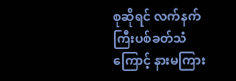စုဆိုရင် လက်နက်ကြီးပစ်ခတ်သံကြောင့် နားမကြား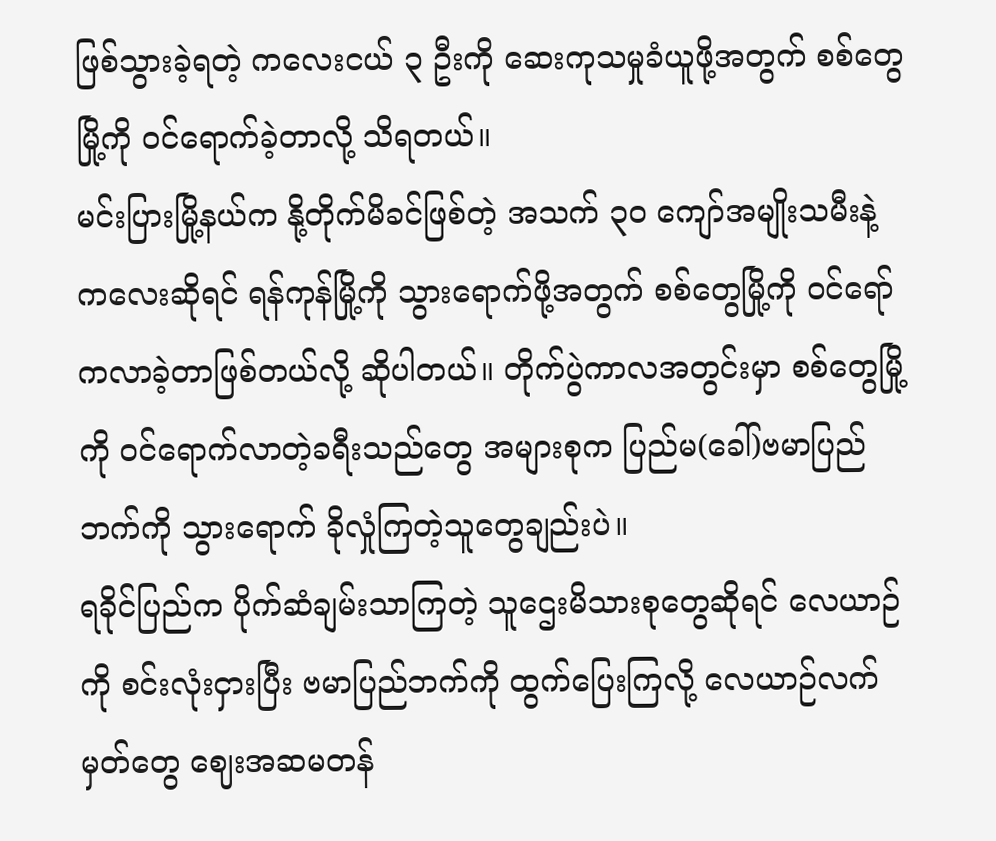ဖြစ်သွားခဲ့ရတဲ့ ကလေးငယ် ၃ ဦးကို ဆေးကုသမှုခံယူဖို့အတွက် စစ်တွေမြို့ကို ဝင်ရောက်ခဲ့တာလို့ သိရတယ်။
မင်းပြားမြို့နယ်က နို့တိုက်မိခင်ဖြစ်တဲ့ အသက် ၃၀ ကျော်အမျိုးသမီးနဲ့ကလေးဆိုရင် ရန်ကုန်မြို့ကို သွားရောက်ဖို့အတွက် စစ်တွေမြို့ကို ဝင်ရော်ကလာခဲ့တာဖြစ်တယ်လို့ ဆိုပါတယ်။ တိုက်ပွဲကာလအတွင်းမှာ စစ်တွေမြို့ကို ဝင်ရောက်လာတဲ့ခရီးသည်တွေ အများစုက ပြည်မ(ခေါ်)ဗမာပြည်ဘက်ကို သွားရောက် ခိုလှုံကြတဲ့သူတွေချည်းပဲ။
ရခိုင်ပြည်က ပိုက်ဆံချမ်းသာကြတဲ့ သူဌေးမိသားစုတွေဆိုရင် လေယာဉ်ကို စင်းလုံးငှားပြီး ဗမာပြည်ဘက်ကို ထွက်ပြေးကြလို့ လေယာဉ်လက်မှတ်တွေ ဈေးအဆမတန်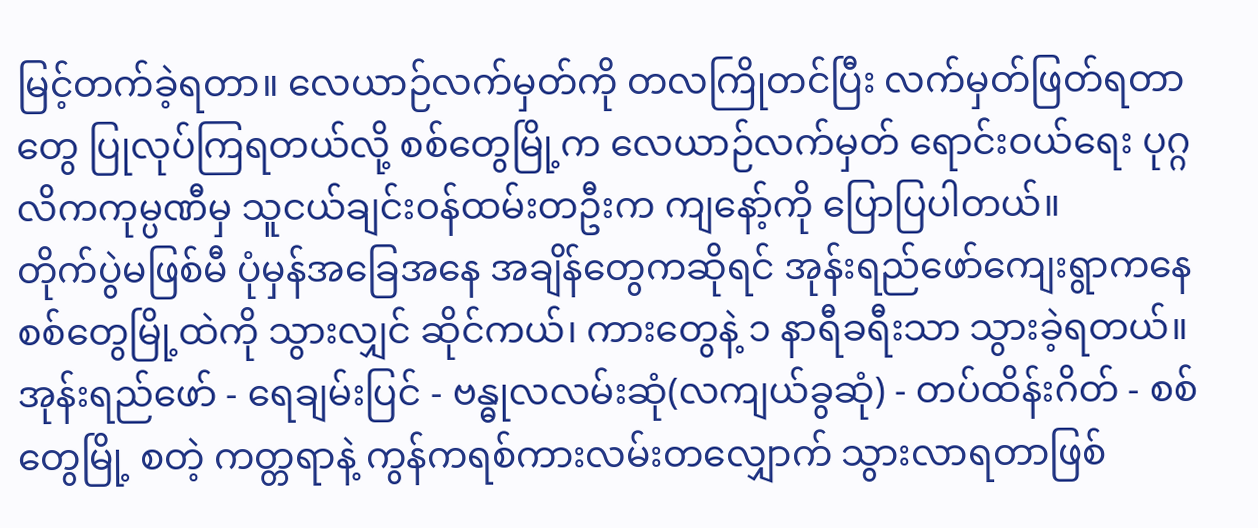မြင့်တက်ခဲ့ရတာ။ လေယာဉ်လက်မှတ်ကို တလကြိုတင်ပြီး လက်မှတ်ဖြတ်ရတာတွေ ပြုလုပ်ကြရတယ်လို့ စစ်တွေမြို့က လေယာဉ်လက်မှတ် ရောင်းဝယ်ရေး ပုဂ္ဂလိကကုမ္ပဏီမှ သူငယ်ချင်းဝန်ထမ်းတဦးက ကျနော့်ကို ပြောပြပါတယ်။
တိုက်ပွဲမဖြစ်မီ ပုံမှန်အခြေအနေ အချိန်တွေကဆိုရင် အုန်းရည်ဖော်ကျေးရွာကနေ စစ်တွေမြို့ထဲကို သွားလျှင် ဆိုင်ကယ်၊ ကားတွေနဲ့ ၁ နာရီခရီးသာ သွားခဲ့ရတယ်။ အုန်းရည်ဖော် - ရေချမ်းပြင် - ဗန္ဓုလလမ်းဆုံ(လကျယ်ခွဆုံ) - တပ်ထိန်းဂိတ် - စစ်တွေမြို့ စတဲ့ ကတ္တရာနဲ့ ကွန်ကရစ်ကားလမ်းတလျှောက် သွားလာရတာဖြစ်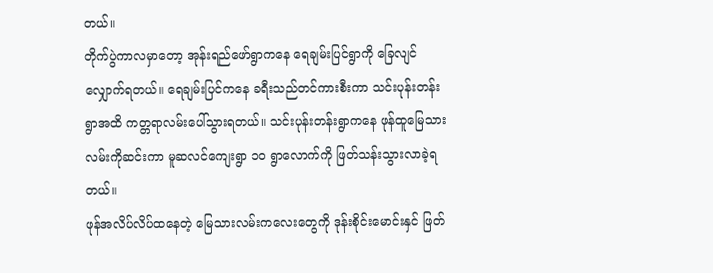တယ်။
တိုက်ပွဲကာလမှာတော့ အုန်းရည်ဖော်ရွာကနေ ရေချမ်းပြင်ရွာကို ခြေလျင်လျှောက်ရတယ်။ ရေချမ်းပြင်ကနေ ခရီးသည်တင်ကားစီးကာ သင်းပုန်းတန်းရွာအထိ ကတ္တရာလမ်းပေါ်သွားရတယ်။ သင်းပုန်းတန်းရွာကနေ ဖုန်ထူမြေသားလမ်းကိုဆင်းကာ မူဆလင်ကျေးရွာ ၁၀ ရွာလောက်ကို ဖြတ်သန်းသွားလာခဲ့ရတယ်။
ဖုန်အလိပ်လိပ်ထနေတဲ့ မြေသားလမ်းကလေးတွေကို ဒုန်းစိုင်းမောင်းနှင် ဖြတ်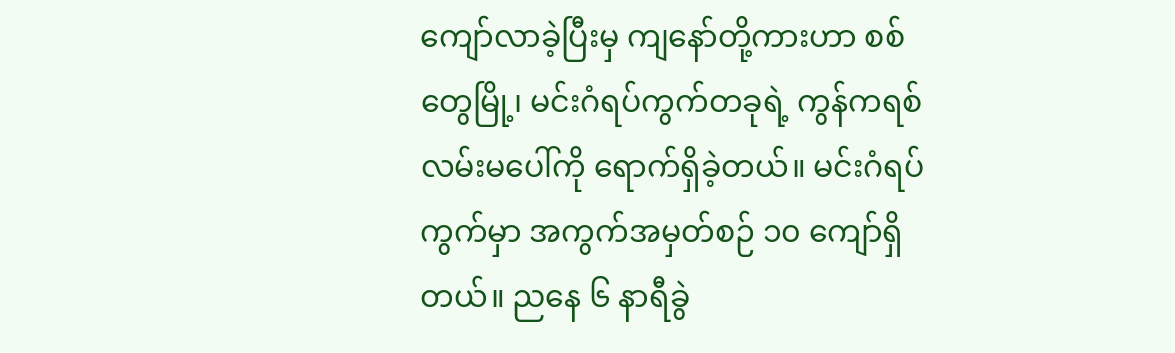ကျော်လာခဲ့ပြီးမှ ကျနော်တို့ကားဟာ စစ်တွေမြို့၊ မင်းဂံရပ်ကွက်တခုရဲ့ ကွန်ကရစ်လမ်းမပေါ်ကို ရောက်ရှိခဲ့တယ်။ မင်းဂံရပ်ကွက်မှာ အကွက်အမှတ်စဉ် ၁၀ ကျော်ရှိတယ်။ ညနေ ၆ နာရီခွဲ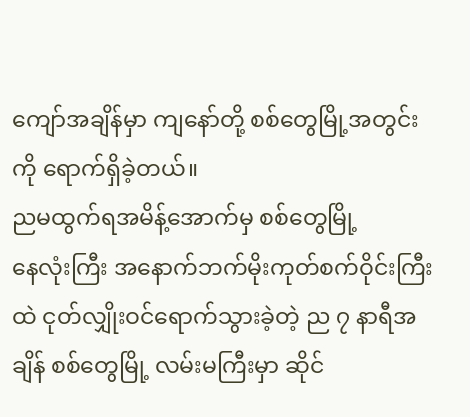ကျော်အချိန်မှာ ကျနော်တို့ စစ်တွေမြို့အတွင်းကို ရောက်ရှိခဲ့တယ်။
ညမထွက်ရအမိန့်အောက်မှ စစ်တွေမြို့
နေလုံးကြီး အနောက်ဘက်မိုးကုတ်စက်ဝိုင်းကြီးထဲ ငုတ်လျှိုးဝင်ရောက်သွားခဲ့တဲ့ ည ၇ နာရီအချိန် စစ်တွေမြို့ လမ်းမကြီးမှာ ဆိုင်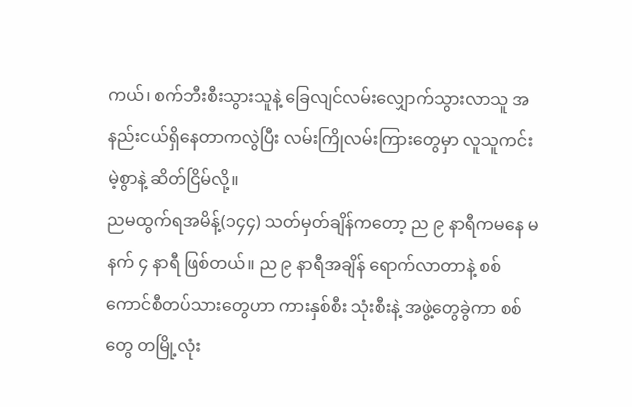ကယ်၊ စက်ဘီးစီးသွားသူနဲ့ ခြေလျင်လမ်းလျှောက်သွားလာသူ အနည်းငယ်ရှိနေတာကလွဲပြီး လမ်းကြိုလမ်းကြားတွေမှာ လူသူကင်းမဲ့စွာနဲ့ ဆိတ်ငြိမ်လို့။
ညမထွက်ရအမိန့်(၁၄၄) သတ်မှတ်ချိန်ကတော့ ည ၉ နာရီကမနေ မနက် ၄ နာရီ ဖြစ်တယ်။ ည ၉ နာရီအချိန် ရောက်လာတာနဲ့ စစ်ကောင်စီတပ်သားတွေဟာ ကားနှစ်စီး သုံးစီးနဲ့ အဖွဲ့တွေခွဲကာ စစ်တွေ တမြို့လုံး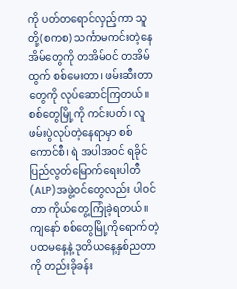ကို ပတ်တရောင်လှည့်ကာ သူတို့(စကစ) သင်္ကာမကင်းတဲ့နေအိမ်တွေကို တအိမ်ဝင် တအိမ်ထွက် စစ်မေးတာ၊ ဖမ်းဆီးတာတွေကို လုပ်ဆောင်ကြတယ်။ စစ်တွေမြို့ကို ကင်းပတ်၊ လူဖမ်းပွဲလုပ်တဲ့နေရာမှာ စစ်ကောင်စီ၊ ရဲ အပါအဝင် ရခိုင်ပြည်လွတ်မြောက်ရေးပါတီ (ALP)အဖွဲ့ဝင်တွေလည်း ပါဝင်တာ ကိုယ်တွေ့ကြုံခဲ့ရတယ်။
ကျနော် စစ်တွေမြို့ကိုရောက်တဲ့ ပထမနေ့နဲ့ ဒုတိယနေ့နှစ်ညတာကို တည်းခိုခန်း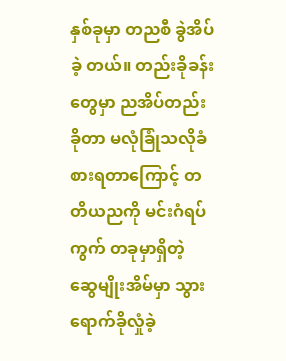နှစ်ခုမှာ တညစီ ခွဲအိပ်ခဲ့ တယ်။ တည်းခိုခန်းတွေမှာ ညအိပ်တည်းခိုတာ မလုံခြုံသလိုခံစားရတာကြောင့် တတိယညကို မင်းဂံရပ်ကွက် တခုမှာရှိတဲ့ ဆွေမျိုးအိမ်မှာ သွားရောက်ခိုလှုံခဲ့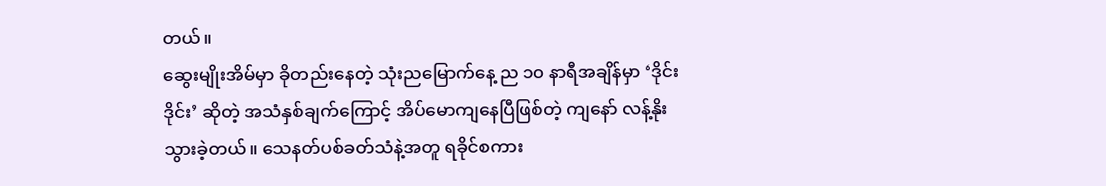တယ်။
ဆွေးမျိုးအိမ်မှာ ခိုတည်းနေတဲ့ သုံးညမြောက်နေ့ ည ၁၀ နာရီအချိန်မှာ ‘ဒိုင်း ဒိုင်း’ ဆိုတဲ့ အသံနှစ်ချက်ကြောင့် အိပ်မောကျနေပြီဖြစ်တဲ့ ကျနော် လန့်နိုးသွားခဲ့တယ်။ သေနတ်ပစ်ခတ်သံနဲ့အတူ ရခိုင်စကား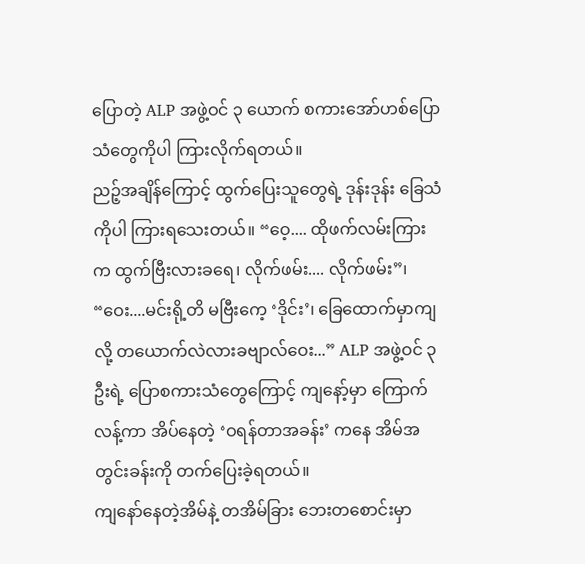ပြောတဲ့ ALP အဖွဲ့ဝင် ၃ ယောက် စကားအော်ဟစ်ပြောသံတွေကိုပါ ကြားလိုက်ရတယ်။
ညဉ့်အချိန်ကြောင့် ထွက်ပြေးသူတွေရဲ့ ဒုန်းဒုန်း ခြေသံကိုပါ ကြားရသေးတယ်။ “ဝေ့.... ထိုဖက်လမ်းကြားက ထွက်ဗြီးလားခရေ၊ လိုက်ဖမ်း.... လိုက်ဖမ်း”၊ “ဝေး....မင်းရို့တိ မဗြီးကေ့ ‘ဒိုင်း’၊ ခြေထောက်မှာကျလို့ တယောက်လဲလားခဗျာလ်ဝေး...” ALP အဖွဲ့ဝင် ၃ ဦးရဲ့ ပြောစကားသံတွေကြောင့် ကျနော့်မှာ ကြောက်လန့်ကာ အိပ်နေတဲ့ ‘ဝရန်တာအခန်း’ ကနေ အိမ်အတွင်းခန်းကို တက်ပြေးခဲ့ရတယ်။
ကျနော်နေတဲ့အိမ်နဲ့ တအိမ်ခြား ဘေးတစောင်းမှာ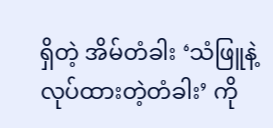ရှိတဲ့ အိမ်တံခါး ‘သံဖြူနဲ့လုပ်ထားတဲ့တံခါး’ ကို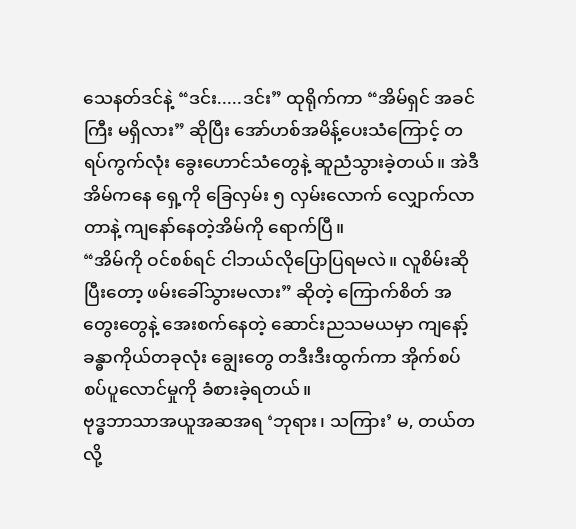သေနတ်ဒင်နဲ့ “ဒင်း.....ဒင်း” ထုရိုက်ကာ “အိမ်ရှင် အခင်ကြီး မရှိလား” ဆိုပြီး အော်ဟစ်အမိန့်ပေးသံကြောင့် တရပ်ကွက်လုံး ခွေးဟောင်သံတွေနဲ့ ဆူညံသွားခဲ့တယ်။ အဲဒီအိမ်ကနေ ရှေ့ကို ခြေလှမ်း ၅ လှမ်းလောက် လျှောက်လာတာနဲ့ ကျနော်နေတဲ့အိမ်ကို ရောက်ပြီ။
“အိမ်ကို ဝင်စစ်ရင် ငါဘယ်လိုပြောပြရမလဲ။ လူစိမ်းဆိုပြီးတော့ ဖမ်းခေါ်သွားမလား” ဆိုတဲ့ ကြောက်စိတ် အတွေးတွေနဲ့ အေးစက်နေတဲ့ ဆောင်းညသမယမှာ ကျနော့်ခန္ဓာကိုယ်တခုလုံး ချွေးတွေ တဒီးဒီးထွက်ကာ အိုက်စပ်စပ်ပူလောင်မှုကို ခံစားခဲ့ရတယ်။
ဗုဒ္ဓဘာသာအယူအဆအရ ‘ဘုရား၊ သကြား’ မ, တယ်တလို့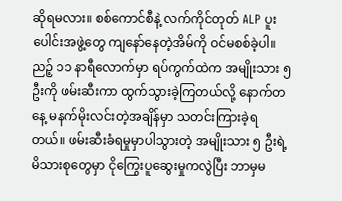ဆိုရမလား။ စစ်ကောင်စီနဲ့ လက်ကိုင်တုတ် ALP ပူးပေါင်းအဖွဲ့တွေ ကျနော်နေတဲ့အိမ်ကို ဝင်မစစ်ခဲ့ပါ။ ညဉ့် ၁၁ နာရီလောက်မှာ ရပ်ကွက်ထဲက အမျိုးသား ၅ ဦးကို ဖမ်းဆီးကာ ထွက်သွားခဲ့ကြတယ်လို့ နောက်တနေ့ မနက်မိုးလင်းတဲ့အချိန်မှာ သတင်းကြားခဲ့ရတယ်။ ဖမ်းဆီးခံရမှုမှာပါသွားတဲ့ အမျိုးသား ၅ ဦးရဲ့ မိသားစုတွေမှာ ငိုကြွေးပူဆွေးမှုကလွဲပြီး ဘာမှမ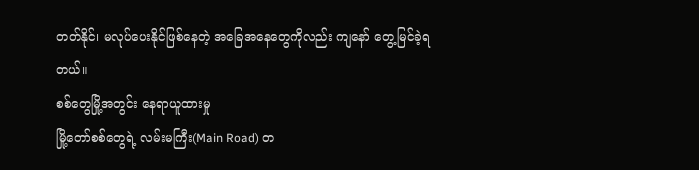တတ်နိုင်၊ မလုပ်ပေးနိုင်ဖြစ်နေတဲ့ အခြေအနေတွေကိုလည်း ကျနော် တွေ့မြင်ခဲ့ရတယ်။
စစ်တွေမြို့အတွင်း နေရာယူထားမှု
မြို့တော်စစ်တွေရဲ့ လမ်းမကြီး(Main Road) တ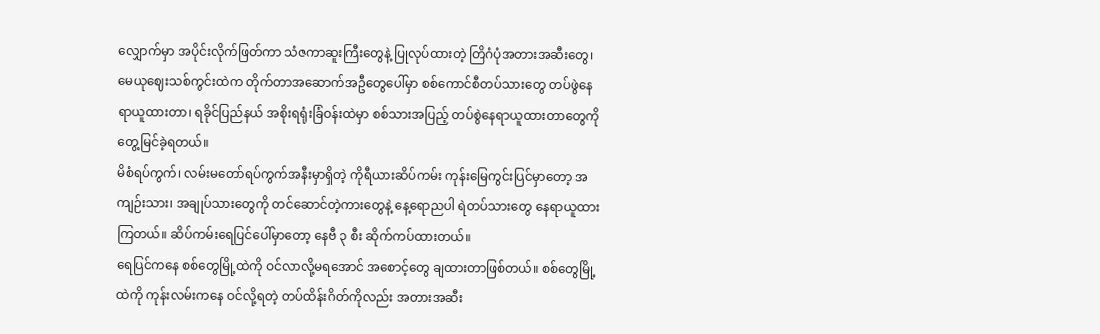လျှောက်မှာ အပိုင်းလိုက်ဖြတ်ကာ သံဇကာဆူးကြီးတွေနဲ့ ပြုလုပ်ထားတဲ့ တြိဂံပုံအတားအဆီးတွေ၊ မေယုဈေးသစ်ကွင်းထဲက တိုက်တာအဆောက်အဦတွေပေါ်မှာ စစ်ကောင်စီတပ်သားတွေ တပ်ဖွဲနေရာယူထားတာ၊ ရခိုင်ပြည်နယ် အစိုးရရုံးခြံဝန်းထဲမှာ စစ်သားအပြည့် တပ်စွဲနေရာယူထားတာတွေကို တွေ့မြင်ခဲ့ရတယ်။
မိစံရပ်ကွက်၊ လမ်းမတော်ရပ်ကွက်အနီးမှာရှိတဲ့ ကိုရီယားဆိပ်ကမ်း ကုန်းမြေကွင်းပြင်မှာတော့ အကျဉ်းသား၊ အချုပ်သားတွေကို တင်ဆောင်တဲ့ကားတွေနဲ့ နေ့ရောညပါ ရဲတပ်သားတွေ နေရာယူထားကြတယ်။ ဆိပ်ကမ်းရေပြင်ပေါ်မှာတော့ နေဗီ ၃ စီး ဆိုက်ကပ်ထားတယ်။
ရေပြင်ကနေ စစ်တွေမြို့ထဲကို ဝင်လာလို့မရအောင် အစောင့်တွေ ချထားတာဖြစ်တယ်။ စစ်တွေမြို့ထဲကို ကုန်းလမ်းကနေ ဝင်လို့ရတဲ့ တပ်ထိန်းဂိတ်ကိုလည်း အတားအဆီး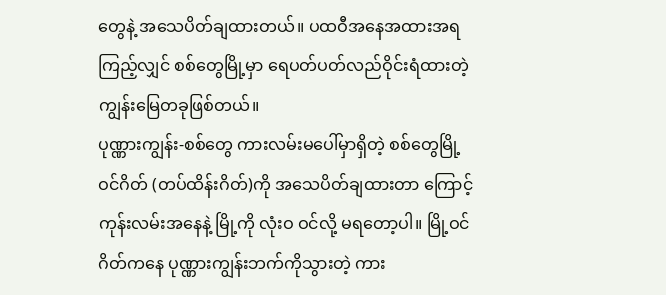တွေနဲ့ အသေပိတ်ချထားတယ်။ ပထဝီအနေအထားအရကြည့်လျှင် စစ်တွေမြို့မှာ ရေပတ်ပတ်လည်ဝိုင်းရံထားတဲ့ ကျွန်းမြေတခုဖြစ်တယ်။
ပုဏ္ဏားကျွန်း-စစ်တွေ ကားလမ်းမပေါ်မှာရှိတဲ့ စစ်တွေမြို့ဝင်ဂိတ် (တပ်ထိန်းဂိတ်)ကို အသေပိတ်ချထားတာ ကြောင့် ကုန်းလမ်းအနေနဲ့ မြို့ကို လုံးဝ ဝင်လို့ မရတော့ပါ။ မြို့ဝင်ဂိတ်ကနေ ပုဏ္ဏားကျွန်းဘက်ကိုသွားတဲ့ ကား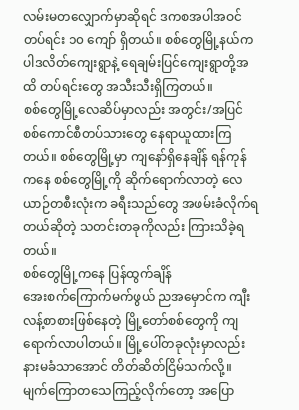လမ်းမတလျှောက်မှာဆိုရင် ဒကစအပါအဝင် တပ်ရင်း ၁၀ ကျော် ရှိတယ်။ စစ်တွေမြို့နယ်က ပါဒလိတ်ကျေးရွာနဲ့ ရေချမ်းပြင်ကျေးရွာတို့အထိ တပ်ရင်းတွေ အသီးသီးရှိကြတယ်။
စစ်တွေမြို့လေဆိပ်မှာလည်း အတွင်း/အပြင် စစ်ကောင်စီတပ်သားတွေ နေရာယူထားကြတယ်။ စစ်တွေမြို့မှာ ကျနော်ရှိနေချိန် ရန်ကုန်ကနေ စစ်တွေမြို့ကို ဆိုက်ရောက်လာတဲ့ လေယာဉ်တစီးလုံးက ခရီးသည်တွေ အဖမ်းခံလိုက်ရတယ်ဆိုတဲ့ သတင်းတခုကိုလည်း ကြားသိခဲ့ရတယ်။
စစ်တွေမြို့ကနေ ပြန်ထွက်ချိန်
အေးစက်ကြောက်မက်ဖွယ် ညအမှောင်က ကျီးလန့်စာစားဖြစ်နေတဲ့ မြို့တော်စစ်တွေကို ကျရောက်လာပါတယ်။ မြို့ပေါ်တခုလုံးမှာလည်း နားမခံသာအောင် တိတ်ဆိတ်ငြိမ်သက်လို့။ မျက်ကြောတသေကြည့်လိုက်တော့ အပြော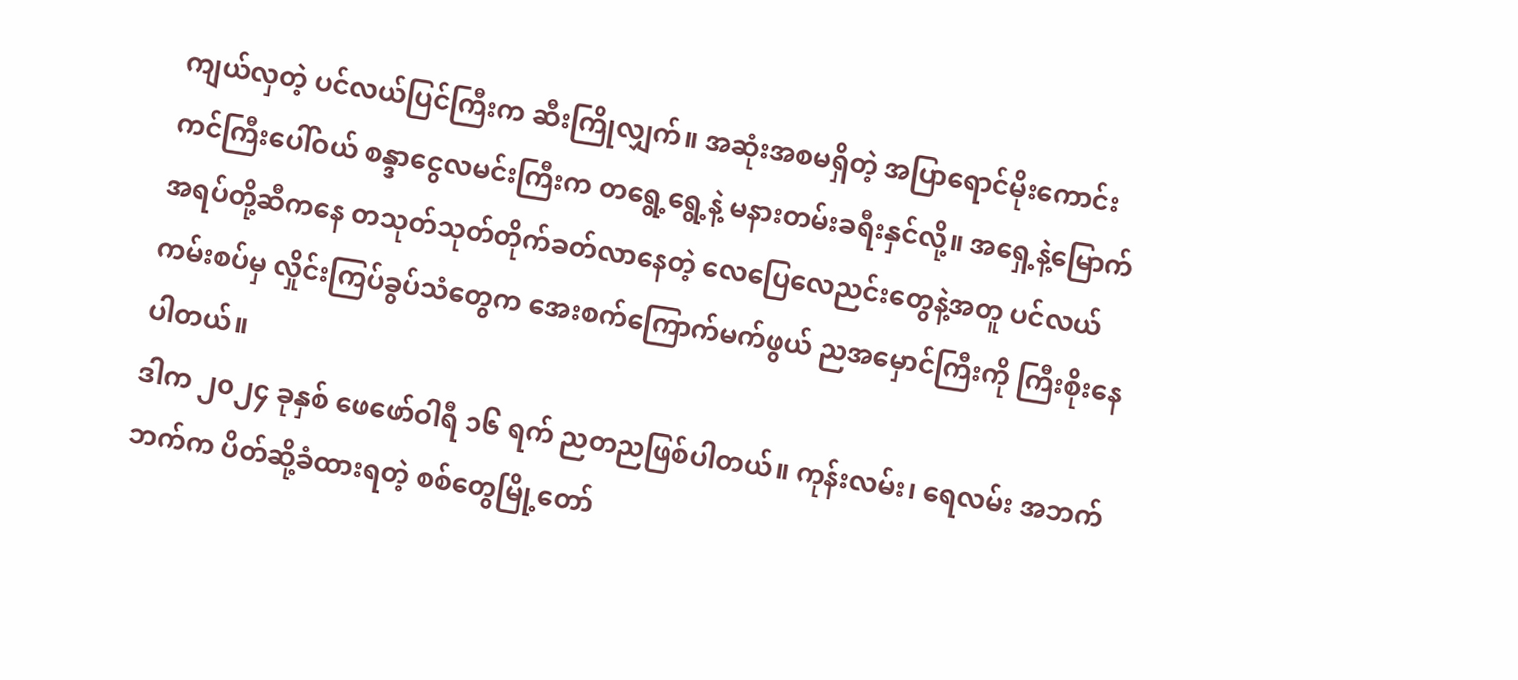ကျယ်လှတဲ့ ပင်လယ်ပြင်ကြီးက ဆီးကြိုလျှက်။ အဆုံးအစမရှိတဲ့ အပြာရောင်မိုးကောင်းကင်ကြီးပေါ်ဝယ် စန္ဒာငွေလမင်းကြီးက တရွေ့ရွေ့နဲ့ မနားတမ်းခရီးနှင်လို့။ အရှေ့နဲ့မြောက်အရပ်တို့ဆီကနေ တသုတ်သုတ်တိုက်ခတ်လာနေတဲ့ လေပြေလေညင်းတွေနဲ့အတူ ပင်လယ်ကမ်းစပ်မှ လှိုင်းကြပ်ခွပ်သံတွေက အေးစက်ကြောက်မက်ဖွယ် ညအမှောင်ကြီးကို ကြီးစိုးနေ ပါတယ်။
ဒါက ၂၀၂၄ ခုနှစ် ဖေဖော်ဝါရီ ၁၆ ရက် ညတညဖြစ်ပါတယ်။ ကုန်းလမ်း၊ ရေလမ်း အဘက်ဘက်က ပိတ်ဆို့ခံထားရတဲ့ စစ်တွေမြို့တော်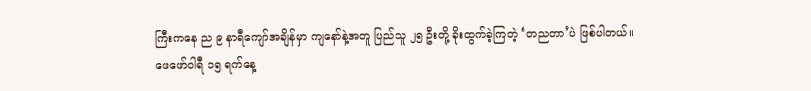ကြီးကနေ ည ၉ နာရီကျော်အချိန်မှာ ကျနော်နဲ့အတူ ပြည်သူ ၂၅ ဦးတို့ ခိုးထွက်ခဲ့ကြတဲ့ ‘တညတာ’ပဲ ဖြစ်ပါတယ်။
ဖေဖော်ဝါရီ ၁၅ ရက်နေ့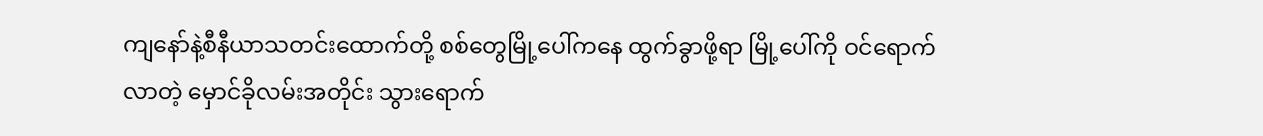ကျနော်နဲ့စီနီယာသတင်းထောက်တို့ စစ်တွေမြို့ပေါ်ကနေ ထွက်ခွာဖို့ရာ မြို့ပေါ်ကို ဝင်ရောက်လာတဲ့ မှောင်ခိုလမ်းအတိုင်း သွားရောက်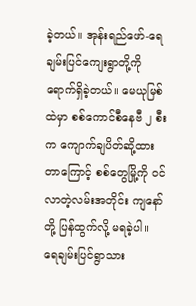ခဲ့တယ်။ အုန်းရည်ဖော်-ရေချမ်းပြင်ကျေးရွာတို့ကို ရောက်ရှိခဲ့တယ်။ မေယုမြစ်ထဲမှာ စစ်ကောင်စီနေဗီ ၂ စီးက ကျောက်ချပိတ်ဆို့ထားတာကြောင့် စစ်တွေမြို့ကို ဝင်လာတဲ့လမ်းအတိုင်း ကျနော်တို့ ပြန်ထွက်လို့ မရခဲ့ပါ။
ရေချမ်းပြင်ရွာသား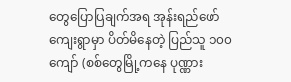တွေပြောပြချက်အရ အုန်းရည်ဖော်ကျေးရွာမှာ ပိတ်မိနေတဲ့ ပြည်သူ ၁၀၀ ကျော် (စစ်တွေမြို့ကနေ ပုဏ္ဏား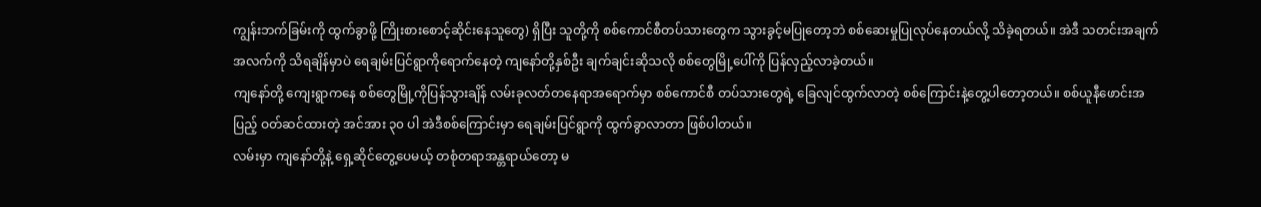ကျွန်းဘက်ခြမ်းကို ထွက်ခွာဖို့ ကြိုးစားစောင့်ဆိုင်းနေသူတွေ) ရှိပြီး သူတို့ကို စစ်ကောင်စီတပ်သားတွေက သွားခွင့်မပြုတော့ဘဲ စစ်ဆေးမှုပြုလုပ်နေတယ်လို့ သိခဲ့ရတယ်။ အဲဒီ သတင်းအချက်အလက်ကို သိရချိန်မှာပဲ ရေချမ်းပြင်ရွာကိုရောက်နေတဲ့ ကျနော်တို့နှစ်ဦး ချက်ချင်းဆိုသလို စစ်တွေမြို့ပေါ်ကို ပြန်လှည့်လာခဲ့တယ်။
ကျနော်တို့ ကျေးရွာကနေ စစ်တွေမြို့ကိုပြန်သွားချိန် လမ်းခုလတ်တနေရာအရောက်မှာ စစ်ကောင်စီ တပ်သားတွေရဲ့ ခြေလျင်ထွက်လာတဲ့ စစ်ကြောင်းနဲ့တွေ့ပါတော့တယ်။ စစ်ယူနီဖောင်းအပြည့် ဝတ်ဆင်ထားတဲ့ အင်အား ၃၀ ပါ အဲဒီစစ်ကြောင်းမှာ ရေချမ်းပြင်ရွာကို ထွက်ခွာလာတာ ဖြစ်ပါတယ်။
လမ်းမှာ ကျနော်တို့နဲ့ ရှေ့ဆိုင်တွေ့ပေမယ့် တစုံတရာအန္တရာယ်တော့ မ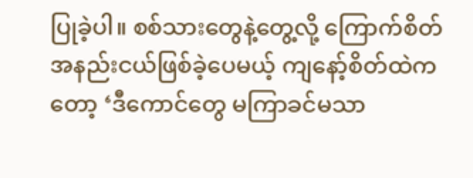ပြုခဲ့ပါ။ စစ်သားတွေနဲ့တွေ့လို့ ကြောက်စိတ်အနည်းငယ်ဖြစ်ခဲ့ပေမယ့် ကျနော့်စိတ်ထဲကတော့ ‘ဒီကောင်တွေ မကြာခင်မသာ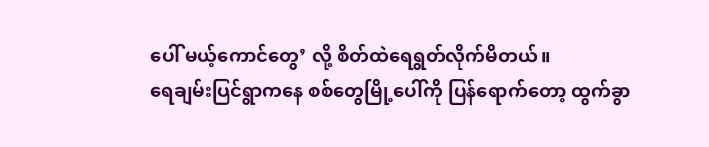ပေါ် မယ့်ကောင်တွေ’ လို့ စိတ်ထဲရေရွတ်လိုက်မိတယ်။
ရေချမ်းပြင်ရွာကနေ စစ်တွေမြို့ပေါ်ကို ပြန်ရောက်တော့ ထွက်ခွာ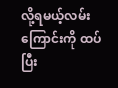လို့ရမယ့်လမ်းကြောင်းကို ထပ်ပြီး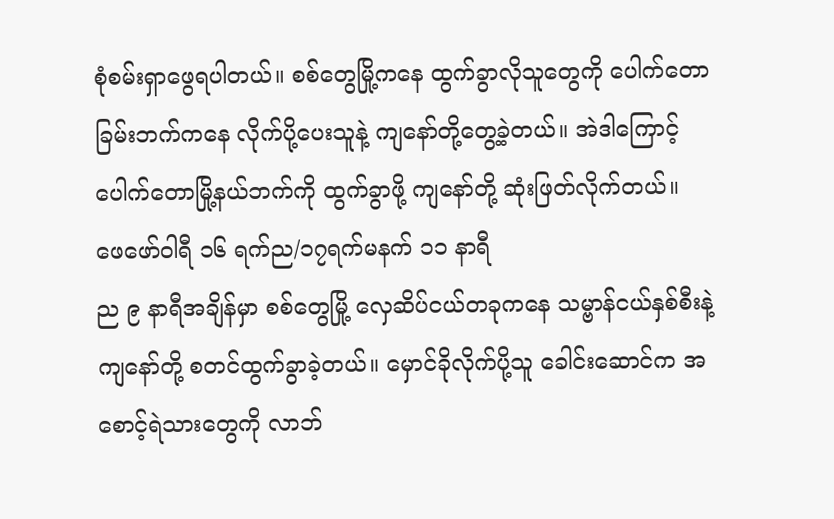စုံစမ်းရှာဖွေရပါတယ်။ စစ်တွေမြို့ကနေ ထွက်ခွာလိုသူတွေကို ပေါက်တောခြမ်းဘက်ကနေ လိုက်ပို့ပေးသူနဲ့ ကျနော်တို့တွေ့ခဲ့တယ်။ အဲဒါကြောင့် ပေါက်တောမြို့နယ်ဘက်ကို ထွက်ခွာဖို့ ကျနော်တို့ ဆုံးဖြတ်လိုက်တယ်။
ဖေဖော်ဝါရီ ၁၆ ရက်ည/၁၇ရက်မနက် ၁၁ နာရီ
ည ၉ နာရီအချိန်မှာ စစ်တွေမြို့ လှေဆိပ်ငယ်တခုကနေ သမ္ဗာန်ငယ်နှစ်စီးနဲ့ ကျနော်တို့ စတင်ထွက်ခွာခဲ့တယ်။ မှောင်ခိုလိုက်ပို့သူ ခေါင်းဆောင်က အစောင့်ရဲသားတွေကို လာဘ်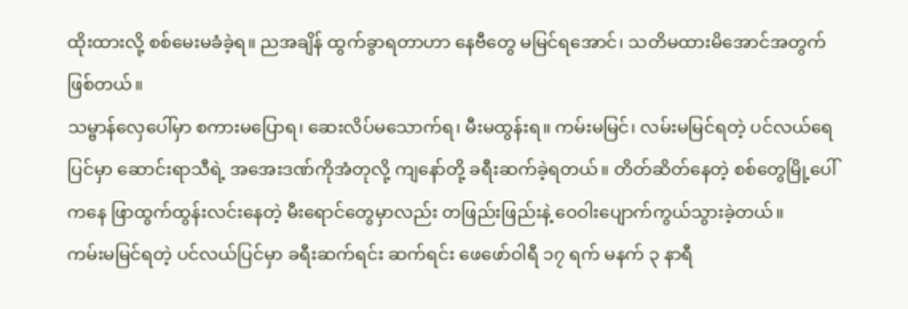ထိုးထားလို့ စစ်မေးမခံခဲ့ရ။ ညအချိန် ထွက်ခွာရတာဟာ နေဗီတွေ မမြင်ရအောင်၊ သတိမထားမိအောင်အတွက် ဖြစ်တယ်။
သမ္ဗာန်လှေပေါ်မှာ စကားမပြောရ၊ ဆေးလိပ်မသောက်ရ၊ မီးမထွန်းရ။ ကမ်းမမြင်၊ လမ်းမမြင်ရတဲ့ ပင်လယ်ရေပြင်မှာ ဆောင်းရာသီရဲ့ အအေးဒဏ်ကိုအံတုလို့ ကျနော်တို့ ခရီးဆက်ခဲ့ရတယ်။ တိတ်ဆိတ်နေတဲ့ စစ်တွေမြို့ပေါ်ကနေ ဖြာထွက်ထွန်းလင်းနေတဲ့ မီးရောင်တွေမှာလည်း တဖြည်းဖြည်းနဲ့ ဝေဝါးပျောက်ကွယ်သွားခဲ့တယ်။
ကမ်းမမြင်ရတဲ့ ပင်လယ်ပြင်မှာ ခရီးဆက်ရင်း ဆက်ရင်း ဖေဖော်ဝါရီ ၁၇ ရက် မနက် ၃ နာရီ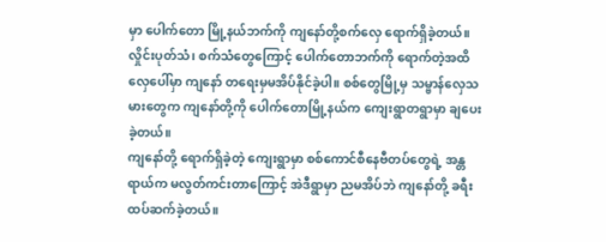မှာ ပေါက်တော မြို့နယ်ဘက်ကို ကျနော်တို့စက်လှေ ရောက်ရှိခဲ့တယ်။ လှိုင်းပုတ်သံ၊ စက်သံတွေကြောင့် ပေါက်တောဘက်ကို ရောက်တဲ့အထိ လှေပေါ်မှာ ကျနော် တရေးမှမအိပ်နိုင်ခဲ့ပါ။ စစ်တွေမြို့မှ သမ္ဗာန်လှေသမားတွေက ကျနော်တို့ကို ပေါက်တောမြို့နယ်က ကျေးရွာတရွာမှာ ချပေးခဲ့တယ်။
ကျနော်တို့ ရောက်ရှိခဲ့တဲ့ ကျေးရွာမှာ စစ်ကောင်စီနေဗီတပ်တွေရဲ့ အန္တရာယ်က မလွတ်ကင်းတာကြောင့် အဲဒီရွာမှာ ညမအိပ်ဘဲ ကျနော်တို့ ခရီးထပ်ဆက်ခဲ့တယ်။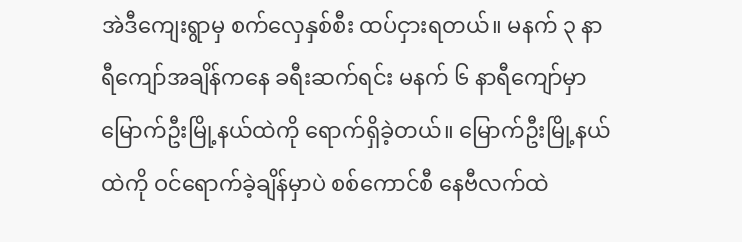အဲဒီကျေးရွာမှ စက်လှေနှစ်စီး ထပ်ငှားရတယ်။ မနက် ၃ နာရီကျော်အချိန်ကနေ ခရီးဆက်ရင်း မနက် ၆ နာရီကျော်မှာ မြောက်ဦးမြို့နယ်ထဲကို ရောက်ရှိခဲ့တယ်။ မြောက်ဦးမြို့နယ်ထဲကို ဝင်ရောက်ခဲ့ချိန်မှာပဲ စစ်ကောင်စီ နေဗီလက်ထဲ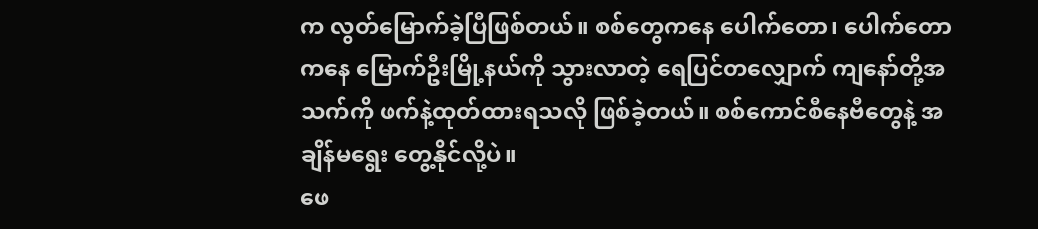က လွတ်မြောက်ခဲ့ပြီဖြစ်တယ်။ စစ်တွေကနေ ပေါက်တော၊ ပေါက်တောကနေ မြောက်ဦးမြို့နယ်ကို သွားလာတဲ့ ရေပြင်တလျှောက် ကျနော်တို့အသက်ကို ဖက်နဲ့ထုတ်ထားရသလို ဖြစ်ခဲ့တယ်။ စစ်ကောင်စီနေဗီတွေနဲ့ အချိန်မရွေး တွေ့နိုင်လို့ပဲ။
ဖေ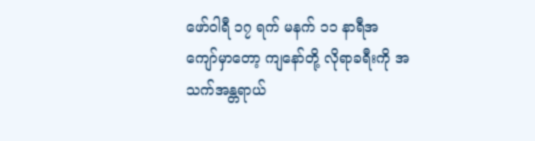ဖော်ဝါရီ ၁၇ ရက် မနက် ၁၁ နာရီအကျော်မှာတော့ ကျနော်တို့ လိုရာခရီးကို အသက်အန္တရာယ်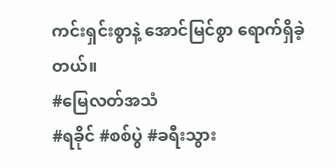ကင်းရှင်းစွာနဲ့ အောင်မြင်စွာ ရောက်ရှိခဲ့တယ်။
#မြေလတ်အသံ
#ရခိုင် #စစ်ပွဲ #ခရီးသွား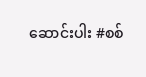ဆောင်းပါး #စစ်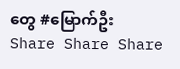တွေ #မြောက်ဦး
Share Share Share